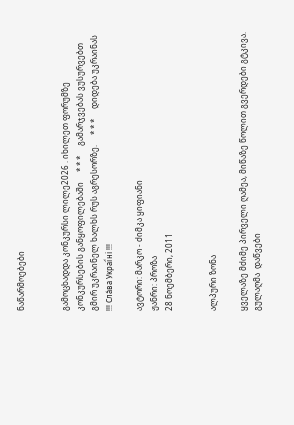ნაწარმოებები


გამოცხადდა კონკურსი ლილე2026 . იხილეთ ფორუმზე კონკურსების განყოფილებაში     * * *     გამარჯვებას ვუსურვებთ გმირ უკრაინელ ხალხს რუს აგრესორზე.     * * *     დიდება უკრაინას !!! Сла́ва Украї́ні !!!

ავტორი: მარკო - ძიმკა ყიფიანი
ჟანრი: პროზა
28 ნოემბერი, 2011


ალპური ზონა

ყველაზე მძიმე პირველი ღამეა, მიწაზე წოლით გვერდები გტკივა. გულაღმა  დაწვები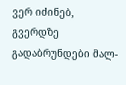ვერ იძინებ, გვერდზე გადაბრუნდები მალ-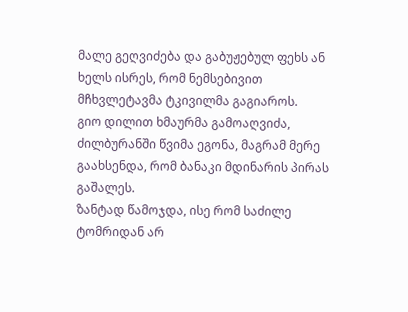მალე გეღვიძება და გაბუჟებულ ფეხს ან ხელს ისრეს, რომ ნემსებივით მჩხვლეტავმა ტკივილმა გაგიაროს.
გიო დილით ხმაურმა გამოაღვიძა, ძილბურანში წვიმა ეგონა, მაგრამ მერე გაახსენდა, რომ ბანაკი მდინარის პირას გაშალეს.
ზანტად წამოჯდა, ისე რომ საძილე ტომრიდან არ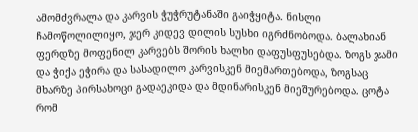ამომძვრალა და კარვის ჭუჭრუტანაში გაიჭყიტა. ნისლი ჩამოწოლილიყო, ჯერ კიდევ დილის სუსხი იგრძნობოდა. ბალახიან ფერდზე მოფენილ კარვებს შორის ხალხი დაფუსფუსებდა. ზოგს ჯამი და ჭიქა ეჭირა და სასადილო კარვისკენ მიემართებოდა, ზოგსაც მხარზე პირსახოცი გადაეკიდა და მდინარისკენ მიეშურებოდა. ცოტა რომ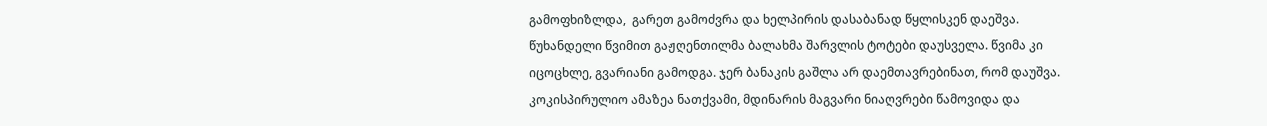გამოფხიზლდა,  გარეთ გამოძვრა და ხელპირის დასაბანად წყლისკენ დაეშვა. წუხანდელი წვიმით გაჟღენთილმა ბალახმა შარვლის ტოტები დაუსველა. წვიმა კი იცოცხლე, გვარიანი გამოდგა. ჯერ ბანაკის გაშლა არ დაემთავრებინათ, რომ დაუშვა. კოკისპირულიო ამაზეა ნათქვამი, მდინარის მაგვარი ნიაღვრები წამოვიდა და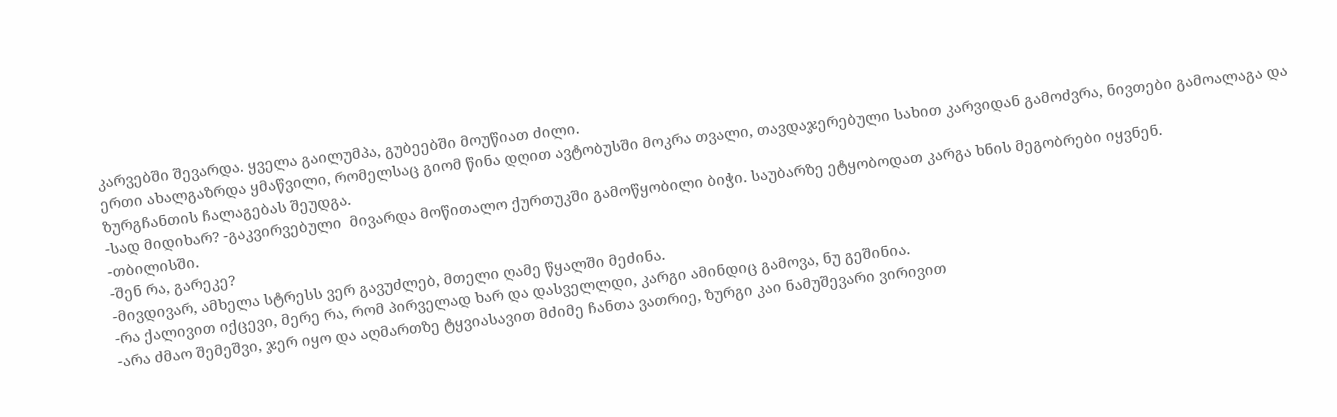კარვებში შევარდა. ყველა გაილუმპა, გუბეებში მოუწიათ ძილი.
ერთი ახალგაზრდა ყმაწვილი, რომელსაც გიომ წინა დღით ავტობუსში მოკრა თვალი, თავდაჯერებული სახით კარვიდან გამოძვრა, ნივთები გამოალაგა და ზურგჩანთის ჩალაგებას შეუდგა.
-სად მიდიხარ? -გაკვირვებული  მივარდა მოწითალო ქურთუკში გამოწყობილი ბიჭი. საუბარზე ეტყობოდათ კარგა ხნის მეგობრები იყვნენ.
-თბილისში.
-შენ რა, გარეკე?
-მივდივარ, ამხელა სტრესს ვერ გავუძლებ, მთელი ღამე წყალში მეძინა.
-რა ქალივით იქცევი, მერე რა, რომ პირველად ხარ და დასველლდი, კარგი ამინდიც გამოვა, ნუ გეშინია.
-არა ძმაო შემეშვი, ჯერ იყო და აღმართზე ტყვიასავით მძიმე ჩანთა ვათრიე, ზურგი კაი ნამუშევარი ვირივით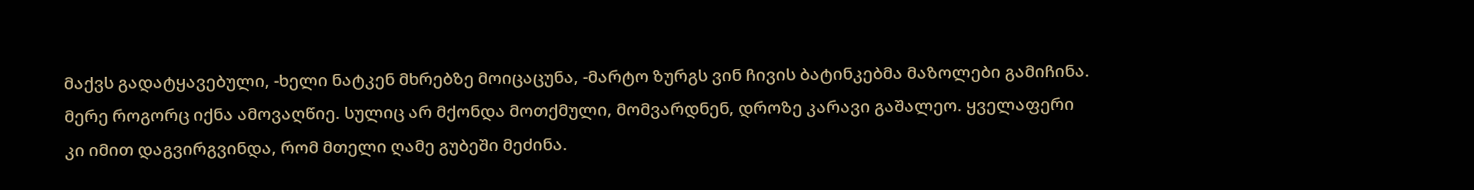მაქვს გადატყავებული, -ხელი ნატკენ მხრებზე მოიცაცუნა, -მარტო ზურგს ვინ ჩივის ბატინკებმა მაზოლები გამიჩინა. მერე როგორც იქნა ამოვაღწიე. სულიც არ მქონდა მოთქმული, მომვარდნენ, დროზე კარავი გაშალეო. ყველაფერი კი იმით დაგვირგვინდა, რომ მთელი ღამე გუბეში მეძინა.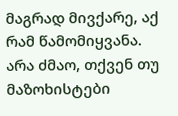მაგრად მივქარე, აქ რამ წამომიყვანა. არა ძმაო, თქვენ თუ მაზოხისტები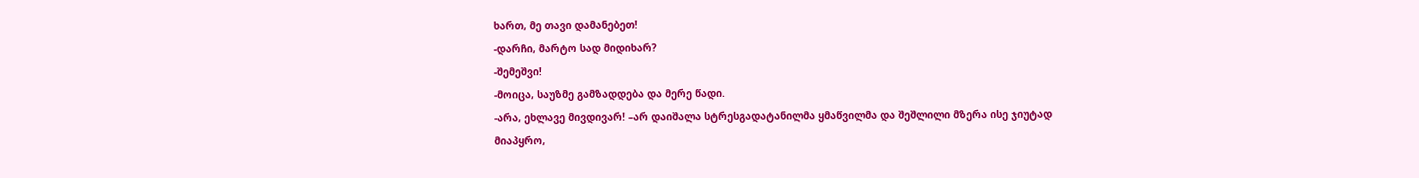ხართ, მე თავი დამანებეთ!
-დარჩი, მარტო სად მიდიხარ?
-შემეშვი!
-მოიცა, საუზმე გამზადდება და მერე წადი.
-არა, ეხლავე მივდივარ! –არ დაიშალა სტრესგადატანილმა ყმაწვილმა და შეშლილი მზერა ისე ჯიუტად მიაპყრო,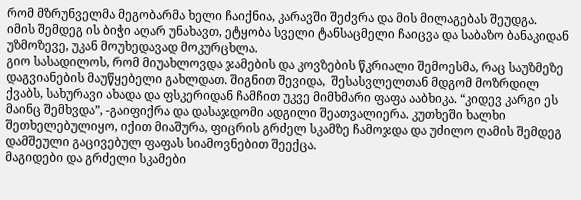რომ მზრუნველმა მეგობარმა ხელი ჩაიქნია, კარავში შეძვრა და მის მილაგებას შეუდგა.
იმის შემდეგ ის ბიჭი აღარ უნახავთ, ეტყობა სველი ტანსაცმელი ჩაიცვა და საბაზო ბანაკიდან უზმოზევე, უკან მოუხედავად მოკურცხლა.
გიო სასადილოს, რომ მიუახლოვდა ჯამების და კოვზების წკრიალი შემოესმა, რაც საუზმეზე დაგვიანების მაუწყებელი გახლდათ. შიგნით შევიდა,  შესასვლელთან მდგომ მოზრდილ ქვაბს, სახურავი ახადა და ფსკერიდან ჩამჩით უკვე მიმხმარი ფაფა ააბხიკა. “კიდევ კარგი ეს მაინც შემხვდა”, -გაიფიქრა და დასაჯდომი ადგილი შეათვალიერა. კუთხეში ხალხი შეთხელებულიყო, იქით მიაშურა, ფიცრის გრძელ სკამზე ჩამოჯდა და უძილო ღამის შემდეგ დამშეული გაცივებულ ფაფას სიამოვნებით შეექცა.
მაგიდები და გრძელი სკამები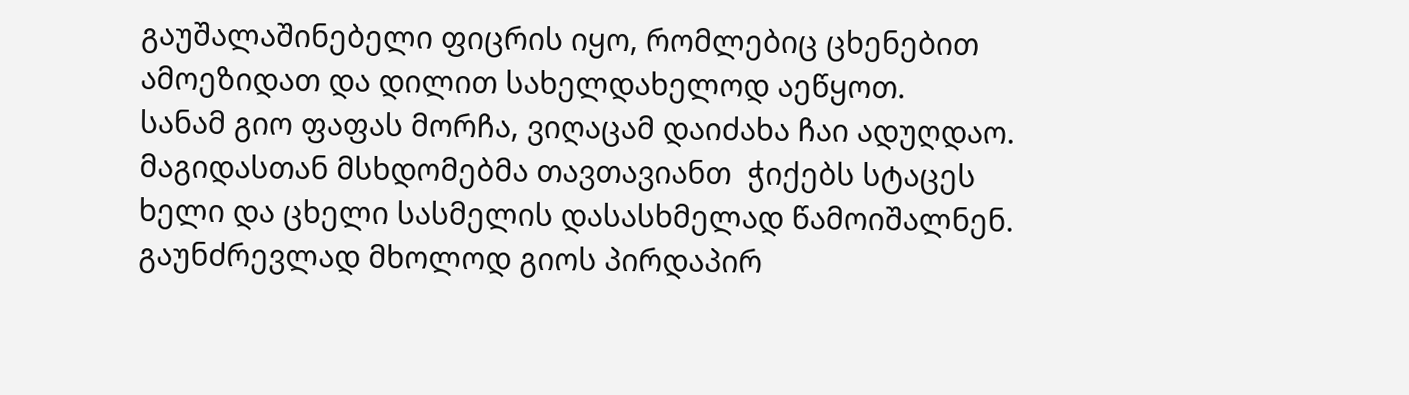გაუშალაშინებელი ფიცრის იყო, რომლებიც ცხენებით ამოეზიდათ და დილით სახელდახელოდ აეწყოთ.
სანამ გიო ფაფას მორჩა, ვიღაცამ დაიძახა ჩაი ადუღდაო. მაგიდასთან მსხდომებმა თავთავიანთ  ჭიქებს სტაცეს ხელი და ცხელი სასმელის დასასხმელად წამოიშალნენ. გაუნძრევლად მხოლოდ გიოს პირდაპირ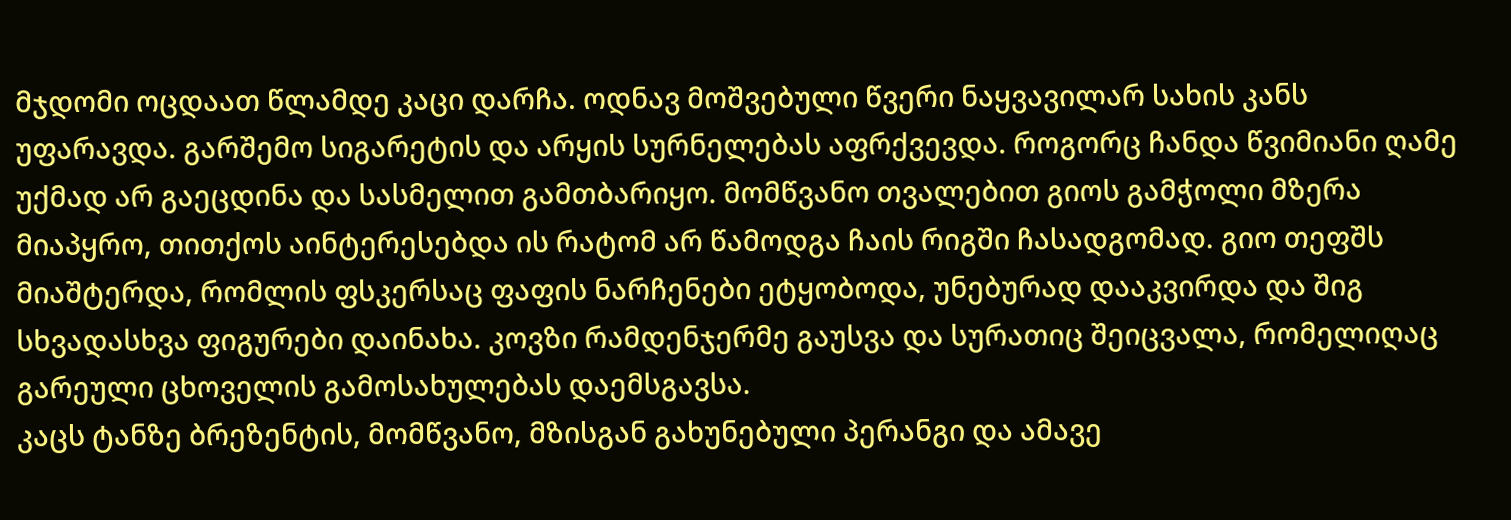მჯდომი ოცდაათ წლამდე კაცი დარჩა. ოდნავ მოშვებული წვერი ნაყვავილარ სახის კანს უფარავდა. გარშემო სიგარეტის და არყის სურნელებას აფრქვევდა. როგორც ჩანდა წვიმიანი ღამე უქმად არ გაეცდინა და სასმელით გამთბარიყო. მომწვანო თვალებით გიოს გამჭოლი მზერა მიაპყრო, თითქოს აინტერესებდა ის რატომ არ წამოდგა ჩაის რიგში ჩასადგომად. გიო თეფშს მიაშტერდა, რომლის ფსკერსაც ფაფის ნარჩენები ეტყობოდა, უნებურად დააკვირდა და შიგ სხვადასხვა ფიგურები დაინახა. კოვზი რამდენჯერმე გაუსვა და სურათიც შეიცვალა, რომელიღაც გარეული ცხოველის გამოსახულებას დაემსგავსა.
კაცს ტანზე ბრეზენტის, მომწვანო, მზისგან გახუნებული პერანგი და ამავე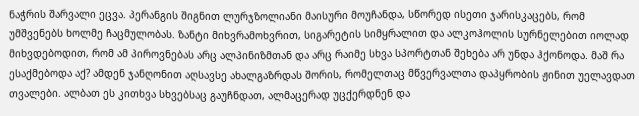ნაჭრის შარვალი ეცვა. პერანგის შიგნით ლურჯზოლიანი მაისური მოუჩანდა, სწორედ ისეთი ჯარისკაცებს, რომ უმშვენებს ხოლმე ჩაცმულობას. ზანტი მიხვრამოხვრით, სიგარეტის სიმყრალით და ალკოჰოლის სურნელებით იოლად მიხვდებოდით, რომ ამ პიროვნებას არც ალპინიზმთან და არც რაიმე სხვა სპორტთან შეხება არ უნდა ჰქონოდა. მაშ რა ესაქმებოდა აქ? ამდენ ჯანღონით აღსავსე ახალგაზრდას შორის, რომელთაც მწვერვალთა დაპყრობის ჟინით უელავდათ თვალები. ალბათ ეს კითხვა სხვებსაც გაუჩნდათ, ალმაცერად უცქერდნენ და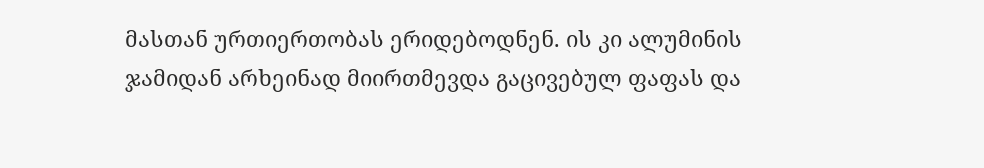მასთან ურთიერთობას ერიდებოდნენ. ის კი ალუმინის ჯამიდან არხეინად მიირთმევდა გაცივებულ ფაფას და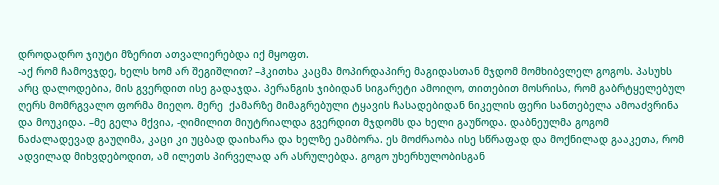დროდადრო ჯიუტი მზერით ათვალიერებდა იქ მყოფთ.
-აქ რომ ჩამოვჯდე, ხელს ხომ არ შეგიშლით? –ჰკითხა კაცმა მოპირდაპირე მაგიდასთან მჯდომ მომხიბვლელ გოგოს. პასუხს არც დალოდებია, მის გვერდით ისე გადაჯდა. პერანგის ჯიბიდან სიგარეტი ამოიღო, თითებით მოსრისა, რომ გაბრტყელებულ ღერს მომრგვალო ფორმა მიეღო. მერე  ქამარზე მიმაგრებული ტყავის ჩასადებიდან ნიკელის ფერი სანთებელა ამოაძვრინა და მოუკიდა. –მე გელა მქვია, -ღიმილით მიუტრიალდა გვერდით მჯდომს და ხელი გაუწოდა. დაბნეულმა გოგომ ნაძალადევად გაუღიმა, კაცი კი უცბად დაიხარა და ხელზე ეამბორა. ეს მოძრაობა ისე სწრაფად და მოქნილად გააკეთა, რომ ადვილად მიხვდებოდით, ამ ილეთს პირველად არ ასრულებდა. გოგო უხერხულობისგან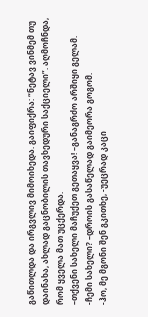გაწითლდა და ირგვლივ მიმოიხედა. გაიფიქრა: “ნეტავ ვინმემ თუ დაინახა, ახლად გაცნობილის თავხედური საქციელი”. აღმოჩნდა, რომ ყველა მათ უცქერდა.
–თქვენი სახელი მაჩუქეთ გეთაყვა! –განაგრძო არშიყი გელამ.
-ჩემი სახელი? –დროის გასაწელად გაიმეორა გოგომ.
-ჰო, მე მგონი შენ გკითხე, -უეცრად კაცი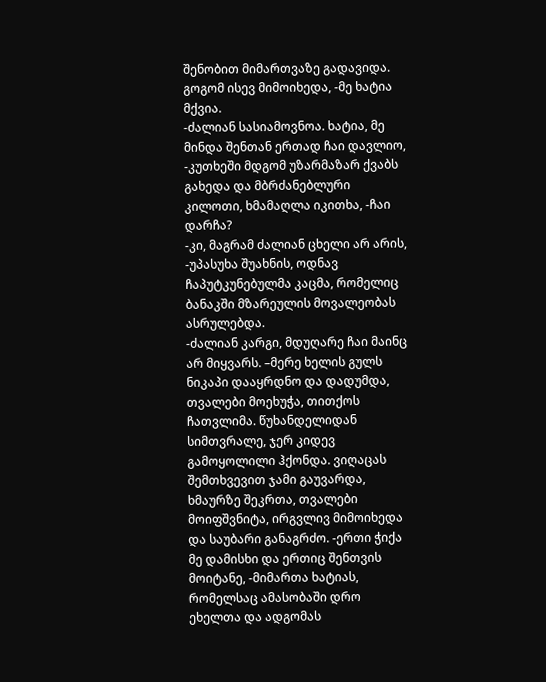შენობით მიმართვაზე გადავიდა.
გოგომ ისევ მიმოიხედა, -მე ხატია მქვია.
-ძალიან სასიამოვნოა. ხატია, მე მინდა შენთან ერთად ჩაი დავლიო, -კუთხეში მდგომ უზარმაზარ ქვაბს გახედა და მბრძანებლური კილოთი, ხმამაღლა იკითხა, -ჩაი დარჩა?
-კი, მაგრამ ძალიან ცხელი არ არის, -უპასუხა შუახნის, ოდნავ ჩაპუტკუნებულმა კაცმა, რომელიც ბანაკში მზარეულის მოვალეობას ასრულებდა.
-ძალიან კარგი, მდუღარე ჩაი მაინც არ მიყვარს. –მერე ხელის გულს ნიკაპი დააყრდნო და დადუმდა, თვალები მოეხუჭა, თითქოს ჩათვლიმა. წუხანდელიდან სიმთვრალე, ჯერ კიდევ გამოყოლილი ჰქონდა. ვიღაცას შემთხვევით ჯამი გაუვარდა, ხმაურზე შეკრთა, თვალები მოიფშვნიტა, ირგვლივ მიმოიხედა და საუბარი განაგრძო. -ერთი ჭიქა მე დამისხი და ერთიც შენთვის მოიტანე, -მიმართა ხატიას, რომელსაც ამასობაში დრო ეხელთა და ადგომას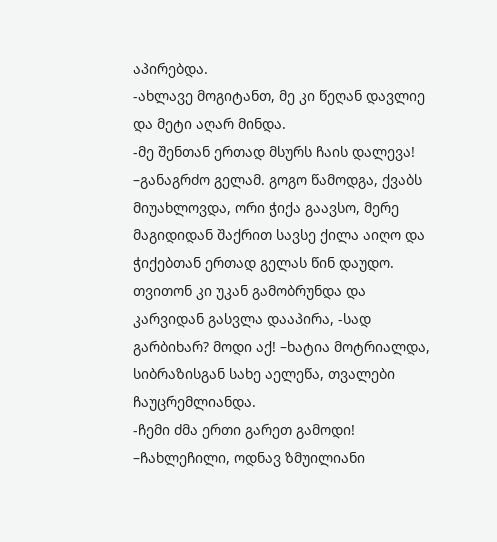აპირებდა.
-ახლავე მოგიტანთ, მე კი წეღან დავლიე და მეტი აღარ მინდა.
-მე შენთან ერთად მსურს ჩაის დალევა! –განაგრძო გელამ. გოგო წამოდგა, ქვაბს მიუახლოვდა, ორი ჭიქა გაავსო, მერე მაგიდიდან შაქრით სავსე ქილა აიღო და ჭიქებთან ერთად გელას წინ დაუდო. თვითონ კი უკან გამობრუნდა და კარვიდან გასვლა დააპირა, -სად გარბიხარ? მოდი აქ! –ხატია მოტრიალდა, სიბრაზისგან სახე აელეწა, თვალები ჩაუცრემლიანდა.
-ჩემი ძმა ერთი გარეთ გამოდი! –ჩახლეჩილი, ოდნავ ზმუილიანი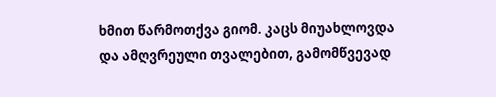ხმით წარმოთქვა გიომ. კაცს მიუახლოვდა და ამღვრეული თვალებით, გამომწვევად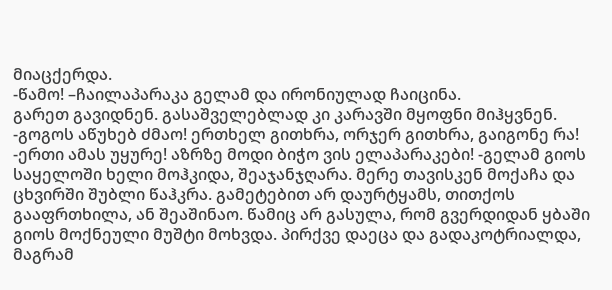მიაცქერდა.
-წამო! –ჩაილაპარაკა გელამ და ირონიულად ჩაიცინა.
გარეთ გავიდნენ. გასაშველებლად კი კარავში მყოფნი მიჰყვნენ.
-გოგოს აწუხებ ძმაო! ერთხელ გითხრა, ორჯერ გითხრა, გაიგონე რა!
-ერთი ამას უყურე! აზრზე მოდი ბიჭო ვის ელაპარაკები! -გელამ გიოს საყელოში ხელი მოჰკიდა, შეაჯანჯღარა. მერე თავისკენ მოქაჩა და ცხვირში შუბლი წაჰკრა. გამეტებით არ დაურტყამს, თითქოს გააფრთხილა, ან შეაშინაო. წამიც არ გასულა, რომ გვერდიდან ყბაში გიოს მოქნეული მუშტი მოხვდა. პირქვე დაეცა და გადაკოტრიალდა, მაგრამ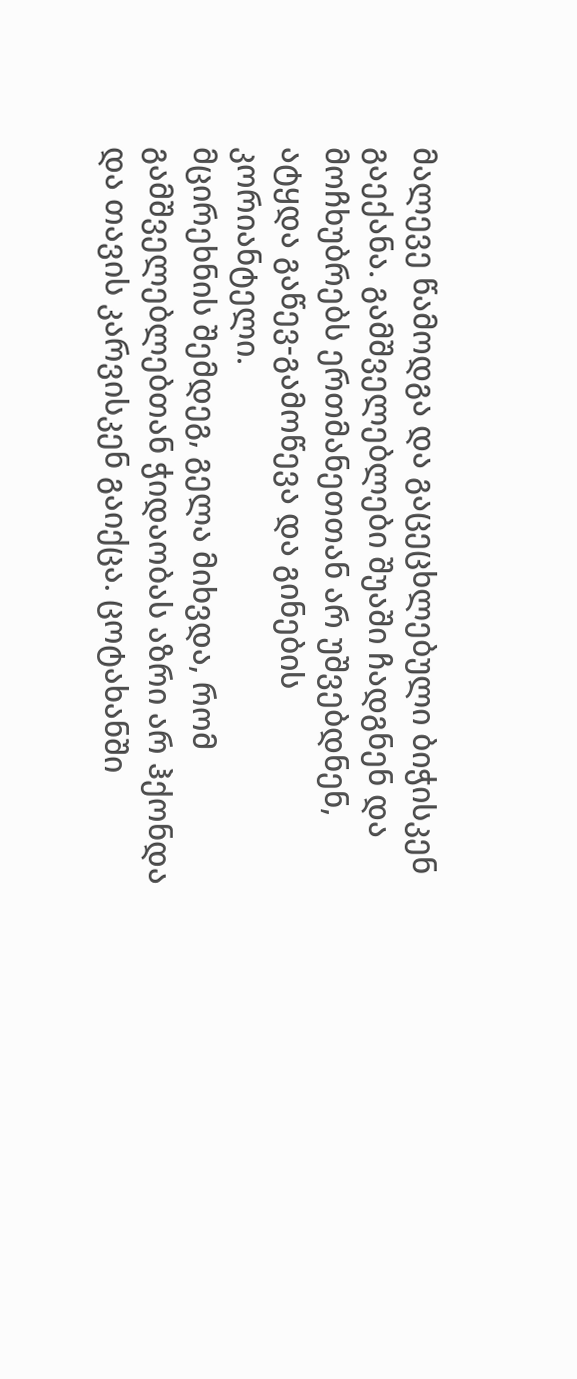მალევე წამოდგა და გაცეცხლებული ბიჭისკენ გაექანა. გამშველებლები შუაში ჩადგნენ და მოჩხუბრებს ერთმანეთთან არ უშვებდნენ, ატყდა გაწევ-გამოწევა და გინების კორიანტელი.
მცირეხნის შემდეგ, გელა მიხვდა, რომ გამშველებლებთან ჭიდაობას აზრი არ ჰქონდა და თავის კარვისკენ გაიქცა. ცოტახანში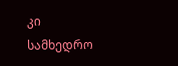კი სამხედრო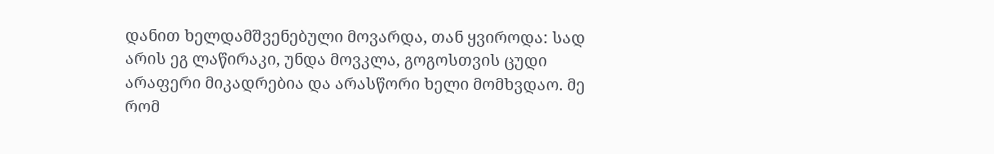დანით ხელდამშვენებული მოვარდა, თან ყვიროდა: სად არის ეგ ლაწირაკი, უნდა მოვკლა, გოგოსთვის ცუდი არაფერი მიკადრებია და არასწორი ხელი მომხვდაო. მე რომ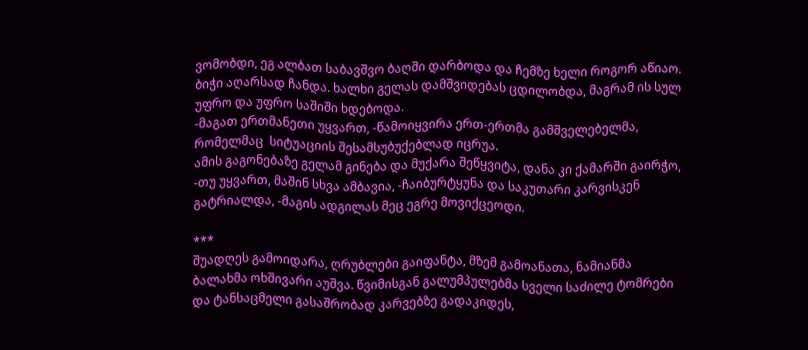ვომობდი, ეგ ალბათ საბავშვო ბაღში დარბოდა და ჩემზე ხელი როგორ აწიაო.
ბიჭი აღარსად ჩანდა. ხალხი გელას დამშვიდებას ცდილობდა, მაგრამ ის სულ უფრო და უფრო საშიში ხდებოდა.
-მაგათ ერთმანეთი უყვართ, -წამოიყვირა ერთ-ერთმა გამშველებელმა, რომელმაც  სიტუაციის შესამსუბუქებლად იცრუა.
ამის გაგონებაზე გელამ გინება და მუქარა შეწყვიტა, დანა კი ქამარში გაირჭო, -თუ უყვართ, მაშინ სხვა ამბავია, -ჩაიბურტყუნა და საკუთარი კარვისკენ გატრიალდა, -მაგის ადგილას მეც ეგრე მოვიქცეოდი.

***
შუადღეს გამოიდარა, ღრუბლები გაიფანტა, მზემ გამოანათა, ნამიანმა ბალახმა ოხშივარი აუშვა. წვიმისგან გალუმპულებმა სველი საძილე ტომრები და ტანსაცმელი გასაშრობად კარვებზე გადაკიდეს,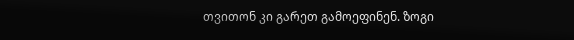თვითონ კი გარეთ გამოეფინენ. ზოგი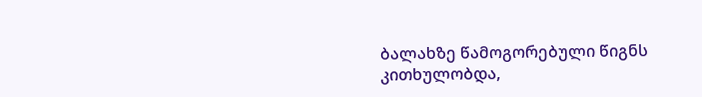ბალახზე წამოგორებული წიგნს კითხულობდა,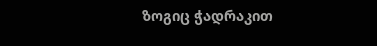ზოგიც ჭადრაკით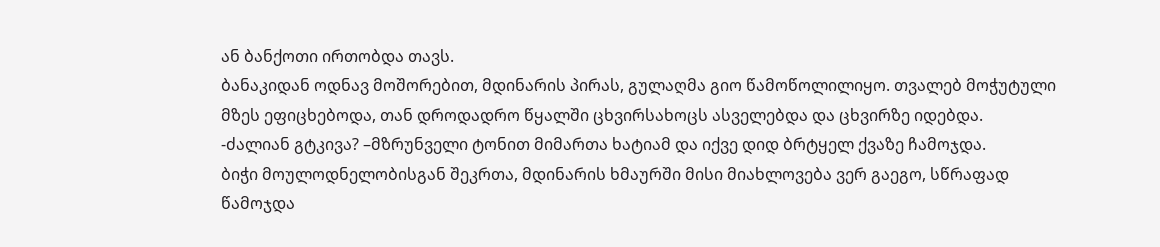ან ბანქოთი ირთობდა თავს.
ბანაკიდან ოდნავ მოშორებით, მდინარის პირას, გულაღმა გიო წამოწოლილიყო. თვალებ მოჭუტული მზეს ეფიცხებოდა, თან დროდადრო წყალში ცხვირსახოცს ასველებდა და ცხვირზე იდებდა.
-ძალიან გტკივა? –მზრუნველი ტონით მიმართა ხატიამ და იქვე დიდ ბრტყელ ქვაზე ჩამოჯდა.
ბიჭი მოულოდნელობისგან შეკრთა, მდინარის ხმაურში მისი მიახლოვება ვერ გაეგო, სწრაფად წამოჯდა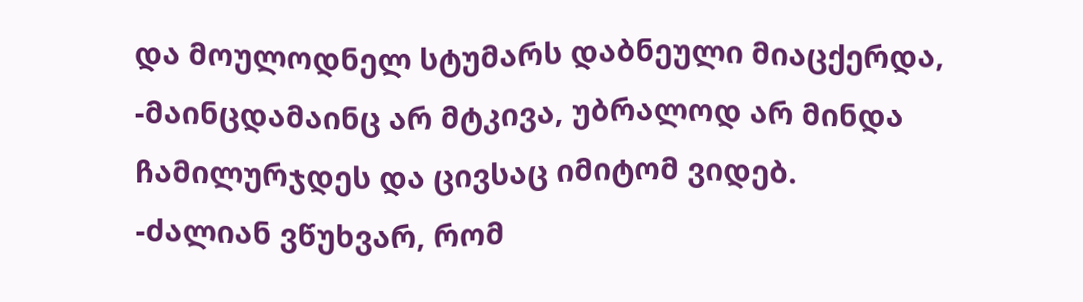და მოულოდნელ სტუმარს დაბნეული მიაცქერდა, -მაინცდამაინც არ მტკივა, უბრალოდ არ მინდა ჩამილურჯდეს და ცივსაც იმიტომ ვიდებ.
-ძალიან ვწუხვარ, რომ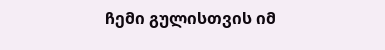ჩემი გულისთვის იმ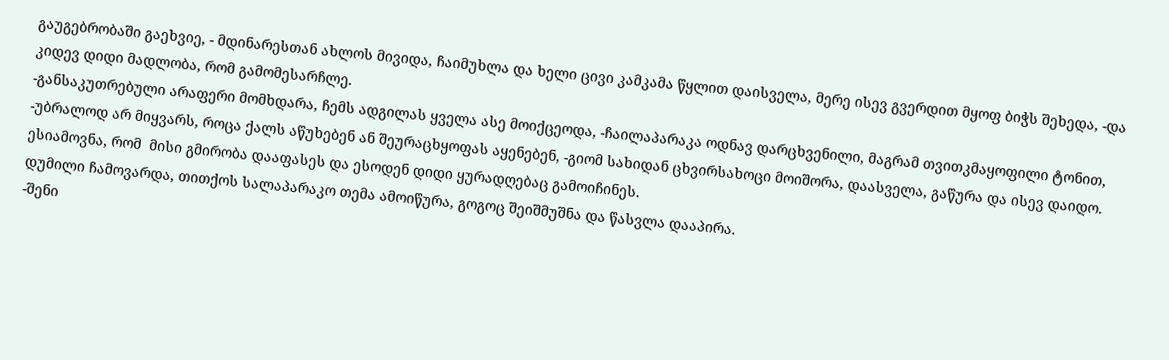გაუგებრობაში გაეხვიე, - მდინარესთან ახლოს მივიდა, ჩაიმუხლა და ხელი ცივი კამკამა წყლით დაისველა, მერე ისევ გვერდით მყოფ ბიჭს შეხედა, -და კიდევ დიდი მადლობა, რომ გამომესარჩლე.
-განსაკუთრებული არაფერი მომხდარა, ჩემს ადგილას ყველა ასე მოიქცეოდა, -ჩაილაპარაკა ოდნავ დარცხვენილი, მაგრამ თვითკმაყოფილი ტონით, -უბრალოდ არ მიყვარს, როცა ქალს აწუხებენ ან შეურაცხყოფას აყენებენ, -გიომ სახიდან ცხვირსახოცი მოიშორა, დაასველა, გაწურა და ისევ დაიდო. ესიამოვნა, რომ  მისი გმირობა დააფასეს და ესოდენ დიდი ყურადღებაც გამოიჩინეს.
დუმილი ჩამოვარდა, თითქოს სალაპარაკო თემა ამოიწურა, გოგოც შეიშმუშნა და წასვლა დააპირა.
-შენი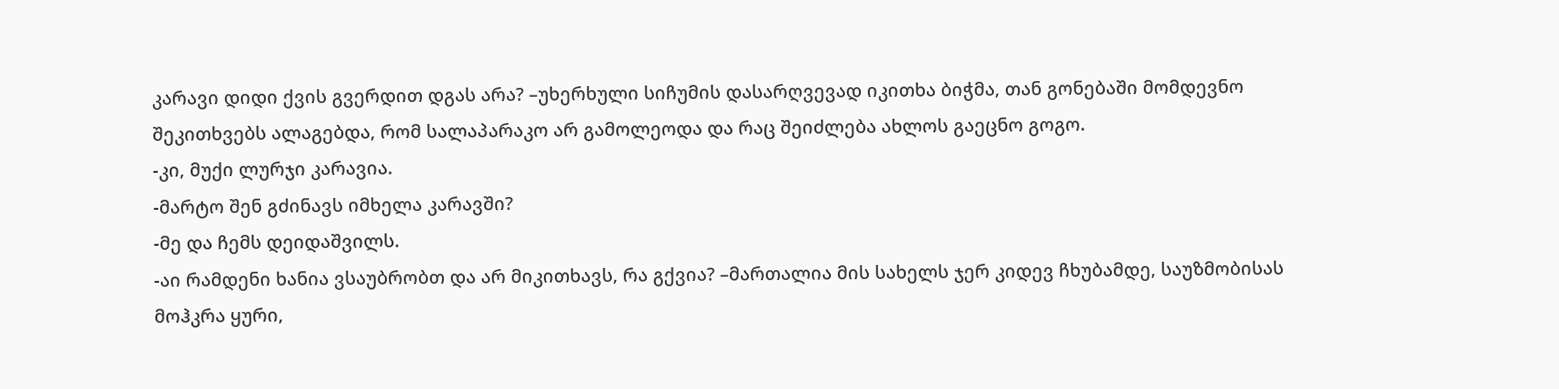კარავი დიდი ქვის გვერდით დგას არა? –უხერხული სიჩუმის დასარღვევად იკითხა ბიჭმა, თან გონებაში მომდევნო შეკითხვებს ალაგებდა, რომ სალაპარაკო არ გამოლეოდა და რაც შეიძლება ახლოს გაეცნო გოგო.
-კი, მუქი ლურჯი კარავია.
-მარტო შენ გძინავს იმხელა კარავში?
-მე და ჩემს დეიდაშვილს.
-აი რამდენი ხანია ვსაუბრობთ და არ მიკითხავს, რა გქვია? –მართალია მის სახელს ჯერ კიდევ ჩხუბამდე, საუზმობისას მოჰკრა ყური,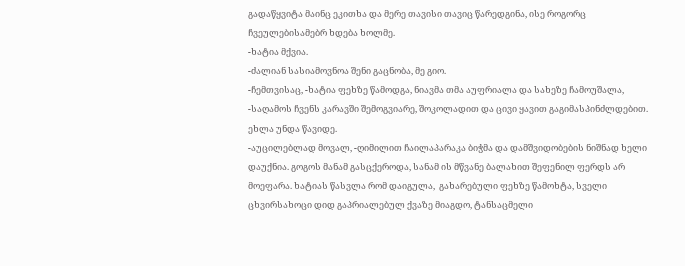გადაწყვიტა მაინც ეკითხა და მერე თავისი თავიც წარედგინა, ისე როგორც ჩვეულებისამებრ ხდება ხოლმე.
-ხატია მქვია.
-ძალიან სასიამოვნოა შენი გაცნობა, მე გიო.
-ჩემთვისაც, -ხატია ფეხზე წამოდგა, ნიავმა თმა აუფრიალა და სახეზე ჩამოუშალა, -საღამოს ჩვენს კარავში შემოგვიარე, შოკოლადით და ცივი ყავით გაგიმასპინძლდებით. ეხლა უნდა წავიდე.
-აუცილებლად მოვალ, -ღიმილით ჩაილაპარაკა ბიჭმა და დამშვიდობების ნიშნად ხელი დაუქნია. გოგოს მანამ გასცქეროდა, სანამ ის მწვანე ბალახით შეფენილ ფერდს არ მოეფარა. ხატიას წასვლა რომ დაიგულა,  გახარებული ფეხზე წამოხტა, სველი ცხვირსახოცი დიდ გაპრიალებულ ქვაზე მიაგდო, ტანსაცმელი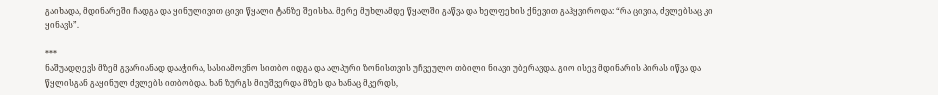გაიხადა, მდინარეში ჩადგა და ყინულივით ცივი წყალი ტანზე შეისხა. მერე მუხლამდე წყალში გაწვა და ხელფეხის ქნევით გაჰყვიროდა: “რა ცივია, ძვლებსაც კი ყინავს”.

***
ნაშუადღევს მზემ გვარიანად დააჭირა, სასიამოვნო სითბო იდგა და ალპური ზონისთვის უჩვეულო თბილი ნიავი უბერავდა. გიო ისევ მდინარის პირას იწვა და წყლისგან გაყინულ ძვლებს ითბობდა. ხან ზურგს მიუშვერდა მზეს და ხანაც მკერდს,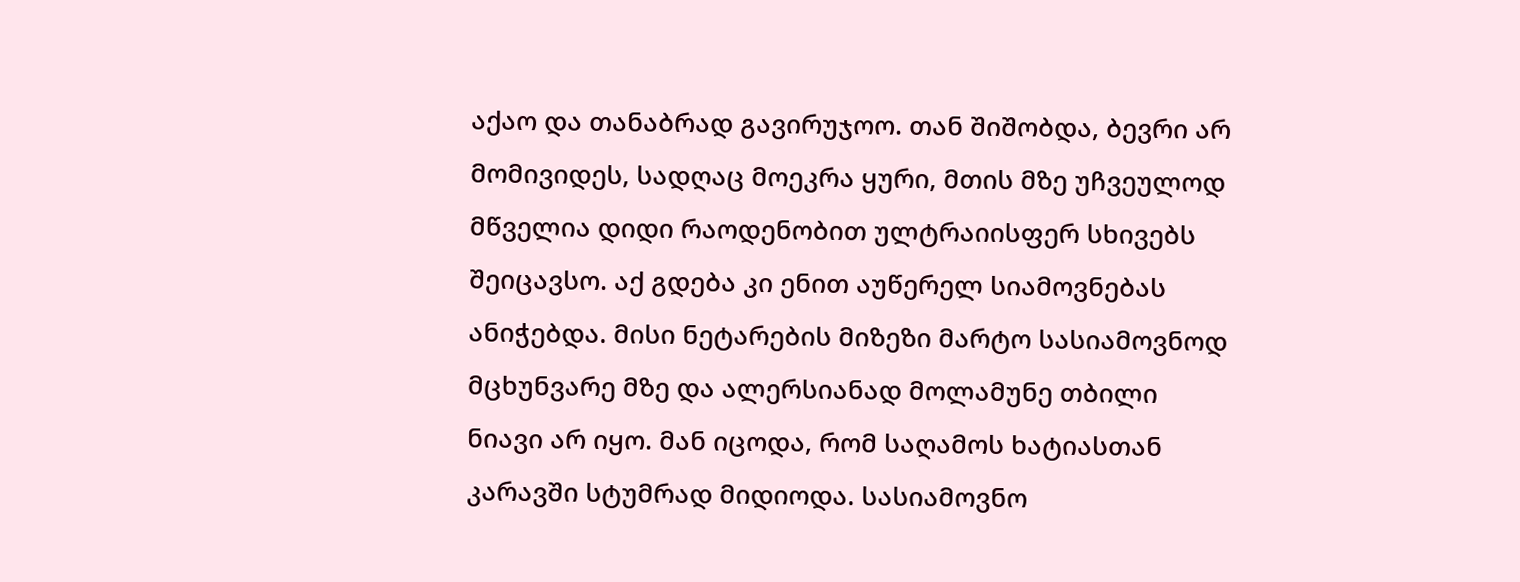აქაო და თანაბრად გავირუჯოო. თან შიშობდა, ბევრი არ მომივიდეს, სადღაც მოეკრა ყური, მთის მზე უჩვეულოდ მწველია დიდი რაოდენობით ულტრაიისფერ სხივებს შეიცავსო. აქ გდება კი ენით აუწერელ სიამოვნებას ანიჭებდა. მისი ნეტარების მიზეზი მარტო სასიამოვნოდ მცხუნვარე მზე და ალერსიანად მოლამუნე თბილი ნიავი არ იყო. მან იცოდა, რომ საღამოს ხატიასთან კარავში სტუმრად მიდიოდა. სასიამოვნო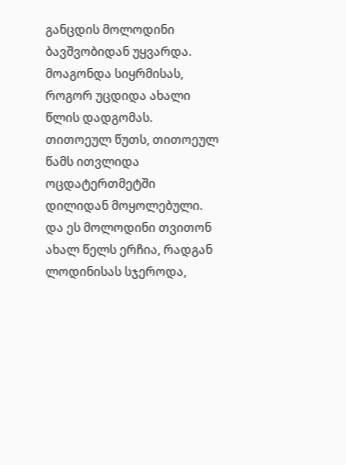განცდის მოლოდინი ბავშვობიდან უყვარდა. მოაგონდა სიყრმისას, როგორ უცდიდა ახალი წლის დადგომას. თითოეულ წუთს, თითოეულ წამს ითვლიდა ოცდატერთმეტში დილიდან მოყოლებული. და ეს მოლოდინი თვითონ ახალ წელს ერჩია, რადგან ლოდინისას სჯეროდა,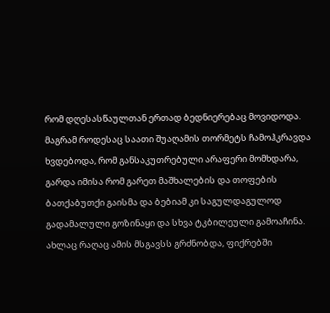რომ დღესასწაულთან ერთად ბედნიერებაც მოვიდოდა. მაგრამ როდესაც საათი შუაღამის თორმეტს ჩამოჰკრავდა ხვდებოდა, რომ განსაკუთრებული არაფერი მომხდარა, გარდა იმისა რომ გარეთ მაშხალების და თოფების ბათქაბუთქი გაისმა და ბებიამ კი საგულდაგულოდ გადამალული გოზინაყი და სხვა ტკბილეული გამოაჩინა.
ახლაც რაღაც ამის მსგავსს გრძნობდა, ფიქრებში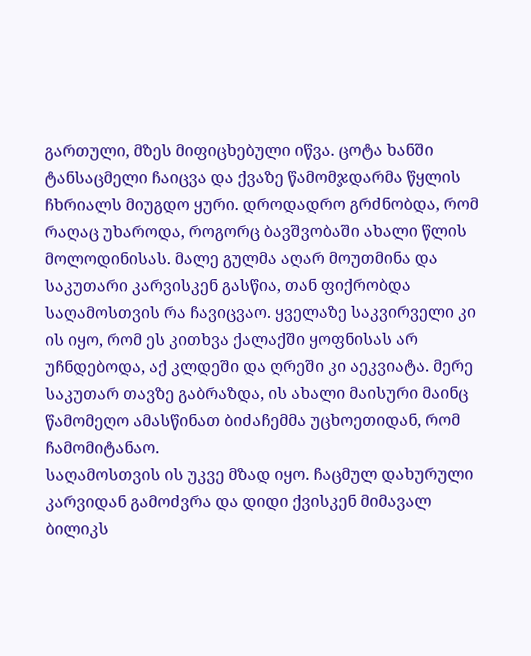გართული, მზეს მიფიცხებული იწვა. ცოტა ხანში ტანსაცმელი ჩაიცვა და ქვაზე წამომჯდარმა წყლის ჩხრიალს მიუგდო ყური. დროდადრო გრძნობდა, რომ რაღაც უხაროდა, როგორც ბავშვობაში ახალი წლის მოლოდინისას. მალე გულმა აღარ მოუთმინა და საკუთარი კარვისკენ გასწია, თან ფიქრობდა საღამოსთვის რა ჩავიცვაო. ყველაზე საკვირველი კი ის იყო, რომ ეს კითხვა ქალაქში ყოფნისას არ უჩნდებოდა, აქ კლდეში და ღრეში კი აეკვიატა. მერე საკუთარ თავზე გაბრაზდა, ის ახალი მაისური მაინც წამომეღო ამასწინათ ბიძაჩემმა უცხოეთიდან, რომ ჩამომიტანაო.
საღამოსთვის ის უკვე მზად იყო. ჩაცმულ დახურული კარვიდან გამოძვრა და დიდი ქვისკენ მიმავალ ბილიკს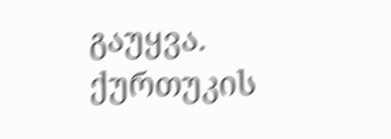გაუყვა. ქურთუკის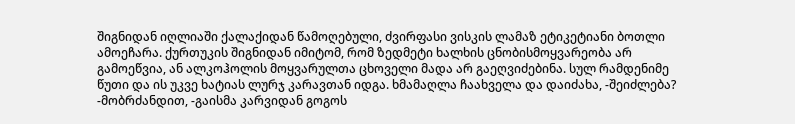შიგნიდან იღლიაში ქალაქიდან წამოღებული, ძვირფასი ვისკის ლამაზ ეტიკეტიანი ბოთლი ამოეჩარა. ქურთუკის შიგნიდან იმიტომ, რომ ზედმეტი ხალხის ცნობისმოყვარეობა არ გამოეწვია, ან ალკოჰოლის მოყვარულთა ცხოველი მადა არ გაეღვიძებინა. სულ რამდენიმე წუთი და ის უკვე ხატიას ლურჯ კარავთან იდგა. ხმამაღლა ჩაახველა და დაიძახა, -შეიძლება?
-მობრძანდით, -გაისმა კარვიდან გოგოს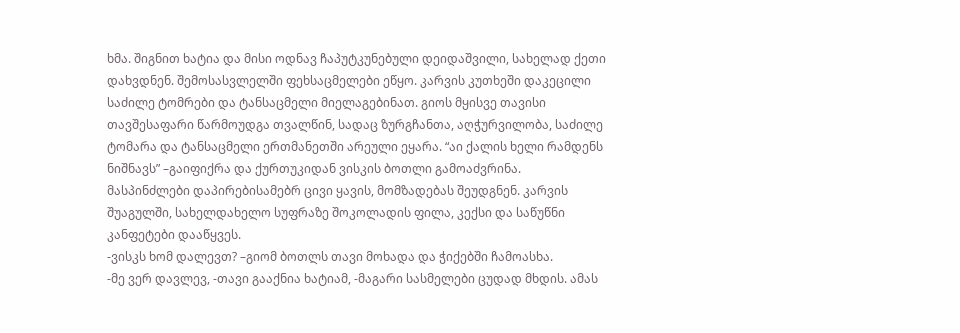ხმა. შიგნით ხატია და მისი ოდნავ ჩაპუტკუნებული დეიდაშვილი, სახელად ქეთი დახვდნენ. შემოსასვლელში ფეხსაცმელები ეწყო. კარვის კუთხეში დაკეცილი საძილე ტომრები და ტანსაცმელი მიელაგებინათ. გიოს მყისვე თავისი თავშესაფარი წარმოუდგა თვალწინ, სადაც ზურგჩანთა, აღჭურვილობა, საძილე ტომარა და ტანსაცმელი ერთმანეთში არეული ეყარა. “აი ქალის ხელი რამდენს ნიშნავს” –გაიფიქრა და ქურთუკიდან ვისკის ბოთლი გამოაძვრინა.
მასპინძლები დაპირებისამებრ ცივი ყავის, მომზადებას შეუდგნენ. კარვის შუაგულში, სახელდახელო სუფრაზე შოკოლადის ფილა, კექსი და საწუწნი კანფეტები დააწყვეს.
-ვისკს ხომ დალევთ? –გიომ ბოთლს თავი მოხადა და ჭიქებში ჩამოასხა.
-მე ვერ დავლევ, -თავი გააქნია ხატიამ, -მაგარი სასმელები ცუდად მხდის. ამას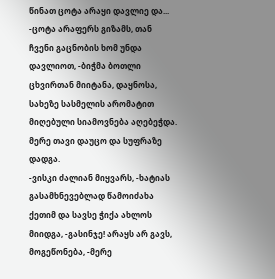წინათ ცოტა არაყი დავლიე და...
-ცოტა არაფერს გიზამს, თან ჩვენი გაცნობის ხომ უნდა დავლიოთ, -ბიჭმა ბოთლი ცხვირთან მიიტანა, დაყნოსა, სახეზე სასმელის არომატით მიღებული სიამოვნება აღებეჭდა.  მერე თავი დაუცო და სუფრაზე დადგა.
-ვისკი ძალიან მიყვარს, -ხატიას გასამხნევებლად წამოიძახა ქეთიმ და სავსე ჭიქა ახლოს მიიდგა, -გასინჯე! არაყს არ გავს, მოგეწონება, -მერე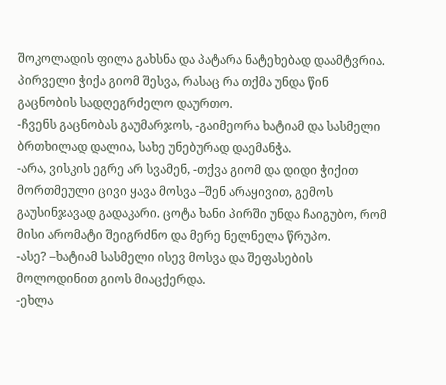შოკოლადის ფილა გახსნა და პატარა ნატეხებად დაამტვრია.
პირველი ჭიქა გიომ შესვა, რასაც რა თქმა უნდა წინ გაცნობის სადღეგრძელო დაურთო.
-ჩვენს გაცნობას გაუმარჯოს, -გაიმეორა ხატიამ და სასმელი ბრთხილად დალია, სახე უნებურად დაემანჭა.
-არა, ვისკის ეგრე არ სვამენ, -თქვა გიომ და დიდი ჭიქით მორთმეული ცივი ყავა მოსვა –შენ არაყივით, გემოს გაუსინჯავად გადაკარი. ცოტა ხანი პირში უნდა ჩაიგუბო, რომ მისი არომატი შეიგრძნო და მერე ნელნელა წრუპო.
-ასე? –ხატიამ სასმელი ისევ მოსვა და შეფასების მოლოდინით გიოს მიაცქერდა.
-ეხლა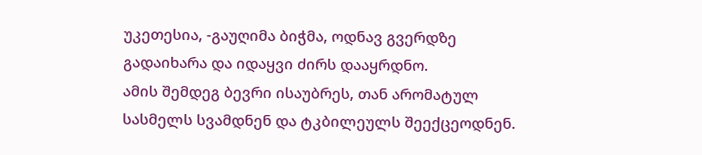უკეთესია, -გაუღიმა ბიჭმა, ოდნავ გვერდზე გადაიხარა და იდაყვი ძირს დააყრდნო.
ამის შემდეგ ბევრი ისაუბრეს, თან არომატულ სასმელს სვამდნენ და ტკბილეულს შეექცეოდნენ.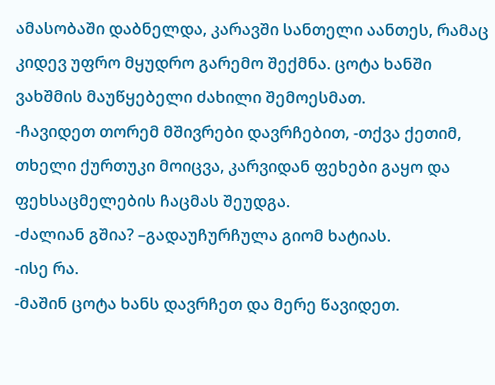ამასობაში დაბნელდა, კარავში სანთელი აანთეს, რამაც კიდევ უფრო მყუდრო გარემო შექმნა. ცოტა ხანში ვახშმის მაუწყებელი ძახილი შემოესმათ.
-ჩავიდეთ თორემ მშივრები დავრჩებით, -თქვა ქეთიმ, თხელი ქურთუკი მოიცვა, კარვიდან ფეხები გაყო და ფეხსაცმელების ჩაცმას შეუდგა.
-ძალიან გშია? –გადაუჩურჩულა გიომ ხატიას.
-ისე რა.
-მაშინ ცოტა ხანს დავრჩეთ და მერე წავიდეთ.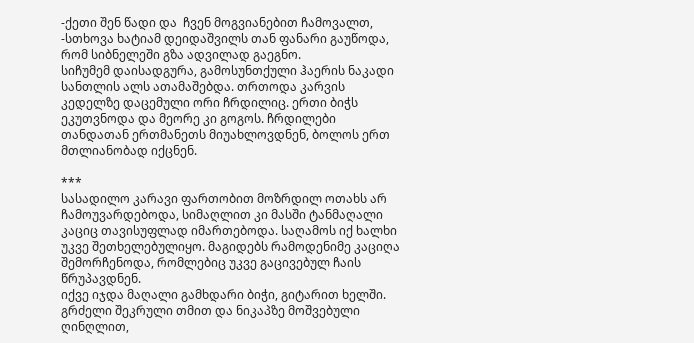-ქეთი შენ წადი და  ჩვენ მოგვიანებით ჩამოვალთ, -სთხოვა ხატიამ დეიდაშვილს თან ფანარი გაუწოდა, რომ სიბნელეში გზა ადვილად გაეგნო.
სიჩუმემ დაისადგურა, გამოსუნთქული ჰაერის ნაკადი სანთლის ალს ათამაშებდა. თრთოდა კარვის კედელზე დაცემული ორი ჩრდილიც. ერთი ბიჭს ეკუთვნოდა და მეორე კი გოგოს. ჩრდილები თანდათან ერთმანეთს მიუახლოვდნენ, ბოლოს ერთ მთლიანობად იქცნენ.

***
სასადილო კარავი ფართობით მოზრდილ ოთახს არ ჩამოუვარდებოდა, სიმაღლით კი მასში ტანმაღალი კაციც თავისუფლად იმართებოდა. საღამოს იქ ხალხი უკვე შეთხელებულიყო. მაგიდებს რამოდენიმე კაციღა შემორჩენოდა, რომლებიც უკვე გაცივებულ ჩაის წრუპავდნენ.
იქვე იჯდა მაღალი გამხდარი ბიჭი, გიტარით ხელში. გრძელი შეკრული თმით და ნიკაპზე მოშვებული ღინღლით,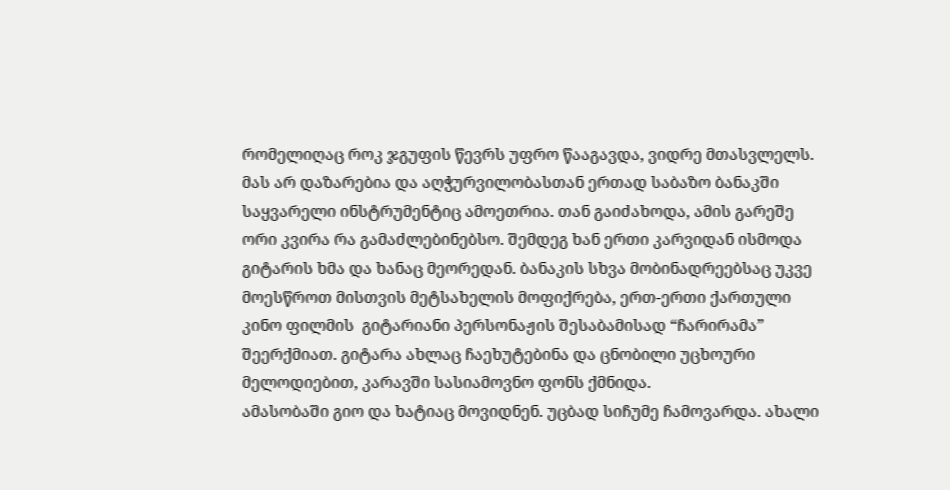რომელიღაც როკ ჯგუფის წევრს უფრო წააგავდა, ვიდრე მთასვლელს. მას არ დაზარებია და აღჭურვილობასთან ერთად საბაზო ბანაკში საყვარელი ინსტრუმენტიც ამოეთრია. თან გაიძახოდა, ამის გარეშე ორი კვირა რა გამაძლებინებსო. შემდეგ ხან ერთი კარვიდან ისმოდა გიტარის ხმა და ხანაც მეორედან. ბანაკის სხვა მობინადრეებსაც უკვე მოესწროთ მისთვის მეტსახელის მოფიქრება, ერთ-ერთი ქართული კინო ფილმის  გიტარიანი პერსონაჟის შესაბამისად “ჩარირამა” შეერქმიათ. გიტარა ახლაც ჩაეხუტებინა და ცნობილი უცხოური მელოდიებით, კარავში სასიამოვნო ფონს ქმნიდა.
ამასობაში გიო და ხატიაც მოვიდნენ. უცბად სიჩუმე ჩამოვარდა. ახალი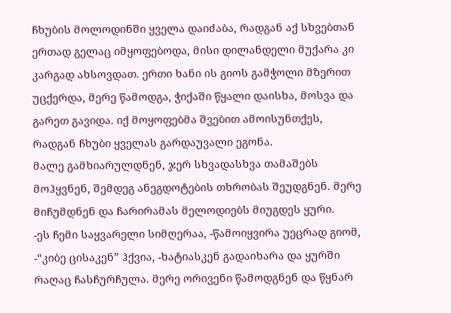ჩხუბის მოლოდინში ყველა დაიძაბა, რადგან აქ სხვებთან ერთად გელაც იმყოფებოდა, მისი დილანდელი მუქარა კი კარგად ახსოვდათ. ერთი ხანი ის გიოს გამჭოლი მზერით უცქერდა, მერე წამოდგა, ჭიქაში წყალი დაისხა, მოსვა და გარეთ გავიდა. იქ მოყოფებმა შვებით ამოისუნთქეს, რადგან ჩხუბი ყველას გარდაუვალი ეგონა.
მალე გამხიარულდნენ, ჯერ სხვადასხვა თამაშებს მოჰყვნენ, შემდეგ ანეგდოტების თხრობას შეუდგნენ. მერე მიჩუმდნენ და ჩარირამას მელოდიებს მიუგდეს ყური.
-ეს ჩემი საყვარელი სიმღერაა, -წამოიყვირა უეცრად გიომ, -“კიბე ცისაკენ” ჰქვია, -ხატიასკენ გადაიხარა და ყურში რაღაც ჩასჩურჩულა. მერე ორივენი წამოდგნენ და წყნარ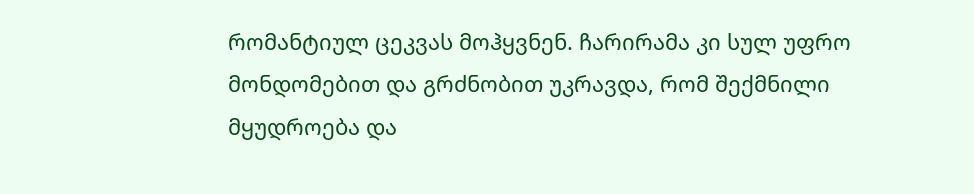რომანტიულ ცეკვას მოჰყვნენ. ჩარირამა კი სულ უფრო მონდომებით და გრძნობით უკრავდა, რომ შექმნილი მყუდროება და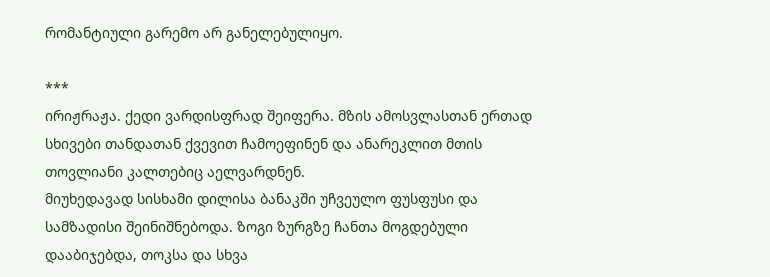რომანტიული გარემო არ განელებულიყო.

***
ირიჟრაჟა. ქედი ვარდისფრად შეიფერა. მზის ამოსვლასთან ერთად სხივები თანდათან ქვევით ჩამოეფინენ და ანარეკლით მთის თოვლიანი კალთებიც აელვარდნენ.
მიუხედავად სისხამი დილისა ბანაკში უჩვეულო ფუსფუსი და სამზადისი შეინიშნებოდა. ზოგი ზურგზე ჩანთა მოგდებული დააბიჯებდა, თოკსა და სხვა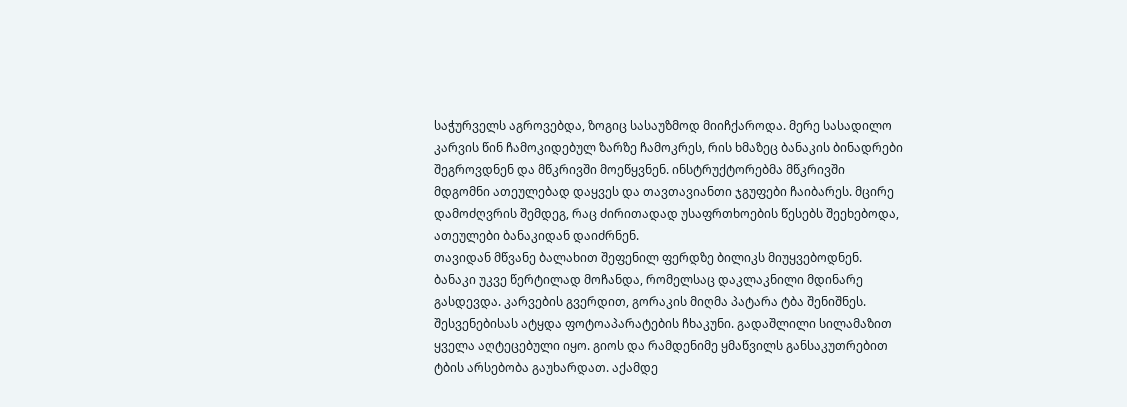საჭურველს აგროვებდა, ზოგიც სასაუზმოდ მიიჩქაროდა. მერე სასადილო კარვის წინ ჩამოკიდებულ ზარზე ჩამოკრეს, რის ხმაზეც ბანაკის ბინადრები შეგროვდნენ და მწკრივში მოეწყვნენ. ინსტრუქტორებმა მწკრივში მდგომნი ათეულებად დაყვეს და თავთავიანთი ჯგუფები ჩაიბარეს. მცირე დამოძღვრის შემდეგ, რაც ძირითადად უსაფრთხოების წესებს შეეხებოდა, ათეულები ბანაკიდან დაიძრნენ.
თავიდან მწვანე ბალახით შეფენილ ფერდზე ბილიკს მიუყვებოდნენ. ბანაკი უკვე წერტილად მოჩანდა, რომელსაც დაკლაკნილი მდინარე გასდევდა. კარვების გვერდით, გორაკის მიღმა პატარა ტბა შენიშნეს. შესვენებისას ატყდა ფოტოაპარატების ჩხაკუნი. გადაშლილი სილამაზით ყველა აღტეცებული იყო. გიოს და რამდენიმე ყმაწვილს განსაკუთრებით ტბის არსებობა გაუხარდათ. აქამდე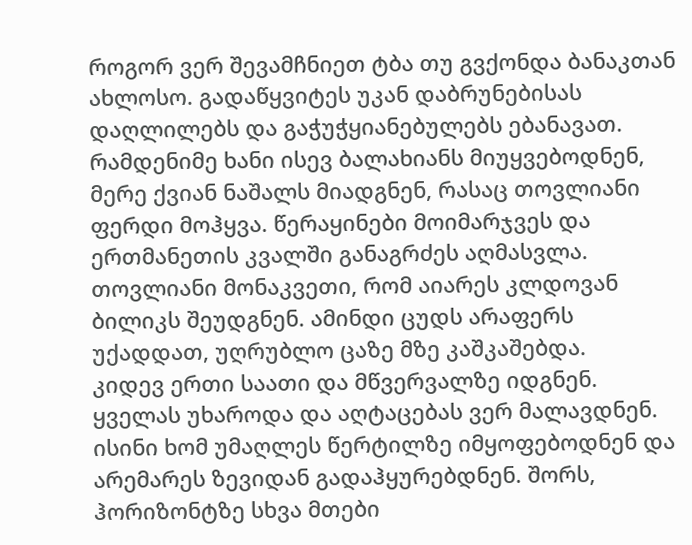როგორ ვერ შევამჩნიეთ ტბა თუ გვქონდა ბანაკთან ახლოსო. გადაწყვიტეს უკან დაბრუნებისას დაღლილებს და გაჭუჭყიანებულებს ებანავათ.
რამდენიმე ხანი ისევ ბალახიანს მიუყვებოდნენ, მერე ქვიან ნაშალს მიადგნენ, რასაც თოვლიანი ფერდი მოჰყვა. წერაყინები მოიმარჯვეს და ერთმანეთის კვალში განაგრძეს აღმასვლა. თოვლიანი მონაკვეთი, რომ აიარეს კლდოვან ბილიკს შეუდგნენ. ამინდი ცუდს არაფერს უქადდათ, უღრუბლო ცაზე მზე კაშკაშებდა.
კიდევ ერთი საათი და მწვერვალზე იდგნენ. ყველას უხაროდა და აღტაცებას ვერ მალავდნენ. ისინი ხომ უმაღლეს წერტილზე იმყოფებოდნენ და არემარეს ზევიდან გადაჰყურებდნენ. შორს, ჰორიზონტზე სხვა მთები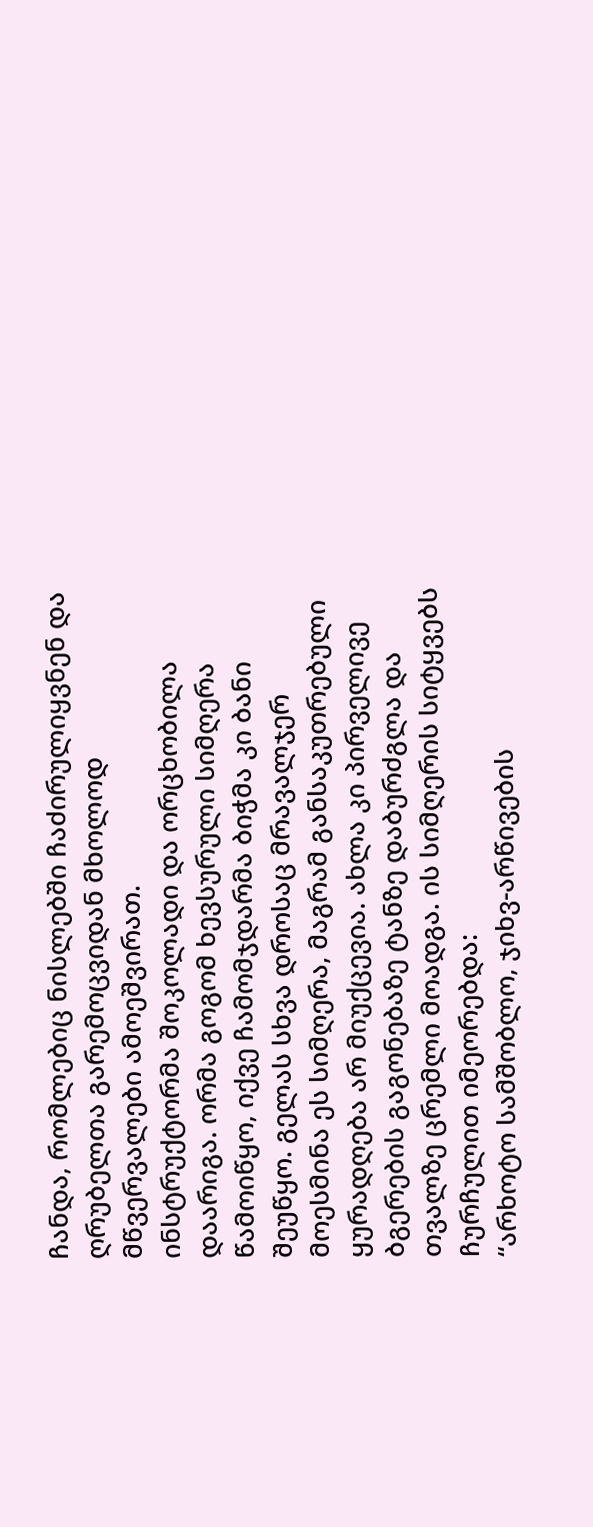ჩანდა, რომლებიც ნისლებში ჩაძირულიყვნენ და ღრუბელთა გარემოცვიდან მხოლოდ მწვერვალები ამოეშვირათ.
ინსტრუქტორმა შოკოლადი და ორცხობილა დაარიგა. ორმა გოგომ ხევსურული სიმღერა წამოიწყო, იქვე ჩამომჯდარმა ბიჭმა კი ბანი შეუწყო. გელას სხვა დროსაც მრავალჯერ მოესმინა ეს სიმღერა, მაგრამ განსაკუთრებული ყურადღება არ მიუქცევია. ახლა კი პირველივე ბგერების გაგონებაზე ტანზე დაბურძგლა და თვალზე ცრემლი მოადგა. ის სიმღერის სიტყვებს ჩურჩულით იმეორებდა:
“არხოტო სამშობლო, ჯიხვ-არწივების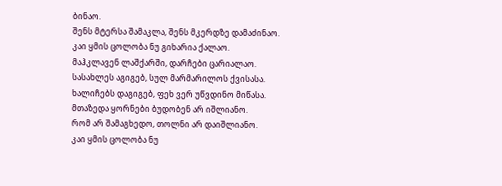ბინაო.
შენს მტერსა შამაკლა, შენს მკერდზე დამაძინაო.
კაი ყმის ცოლობა ნუ გიხარია ქალაო.
მაჰკლავენ ლაშქარში, დარჩები ცარიალაო.
სასახლეს აგიგებ, სულ მარმარილოს ქვისასა.
ხალიჩებს დაგიგებ, ფეხ ვერ უწვდინო მიწასა.
მთაზედა ყორნები ბუდობენ არ იშლიანო.
რომ არ შამაგხედო, თოლნი არ დაიშლიანო.
კაი ყმის ცოლობა ნუ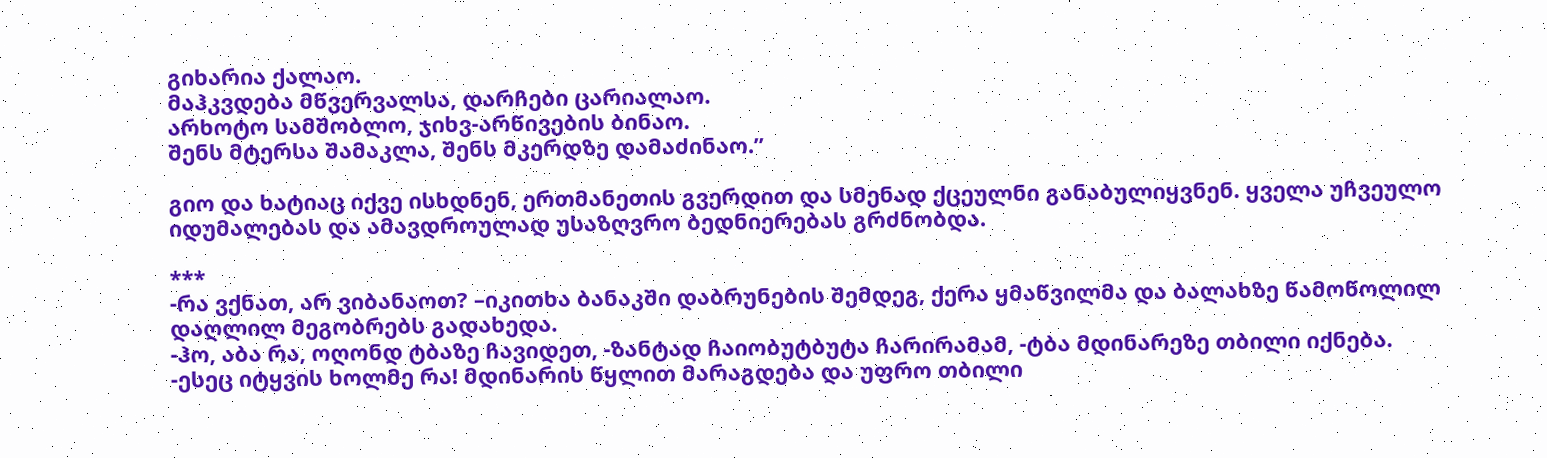გიხარია ქალაო.
მაჰკვდება მწვერვალსა, დარჩები ცარიალაო.
არხოტო სამშობლო, ჯიხვ-არწივების ბინაო.
შენს მტერსა შამაკლა, შენს მკერდზე დამაძინაო.”

გიო და ხატიაც იქვე ისხდნენ, ერთმანეთის გვერდით და სმენად ქცეულნი განაბულიყვნენ. ყველა უჩვეულო იდუმალებას და ამავდროულად უსაზღვრო ბედნიერებას გრძნობდა.

***
-რა ვქნათ, არ ვიბანაოთ? –იკითხა ბანაკში დაბრუნების შემდეგ, ქერა ყმაწვილმა და ბალახზე წამოწოლილ დაღლილ მეგობრებს გადახედა.
-ჰო, აბა რა, ოღონდ ტბაზე ჩავიდეთ, -ზანტად ჩაიობუტბუტა ჩარირამამ, -ტბა მდინარეზე თბილი იქნება.
-ესეც იტყვის ხოლმე რა! მდინარის წყლით მარაგდება და უფრო თბილი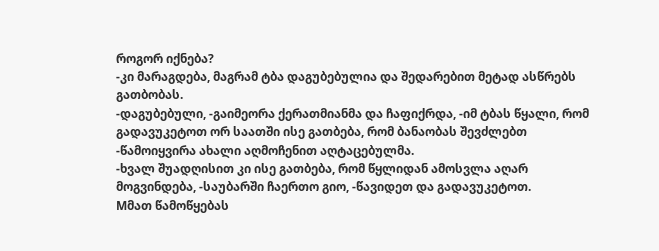როგორ იქნება?
-კი მარაგდება, მაგრამ ტბა დაგუბებულია და შედარებით მეტად ასწრებს გათბობას.
-დაგუბებული, -გაიმეორა ქერათმიანმა და ჩაფიქრდა, -იმ ტბას წყალი, რომ გადავუკეტოთ ორ საათში ისე გათბება, რომ ბანაობას შევძლებთ -წამოიყვირა ახალი აღმოჩენით აღტაცებულმა.
-ხვალ შუადღისით კი ისე გათბება, რომ წყლიდან ამოსვლა აღარ მოგვინდება, -საუბარში ჩაერთო გიო, -წავიდეთ და გადავუკეტოთ.
Mმათ წამოწყებას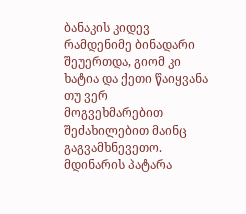ბანაკის კიდევ რამდენიმე ბინადარი შეუერთდა, გიომ კი ხატია და ქეთი წაიყვანა თუ ვერ მოგვეხმარებით შეძახილებით მაინც გაგვამხნევეთო.
მდინარის პატარა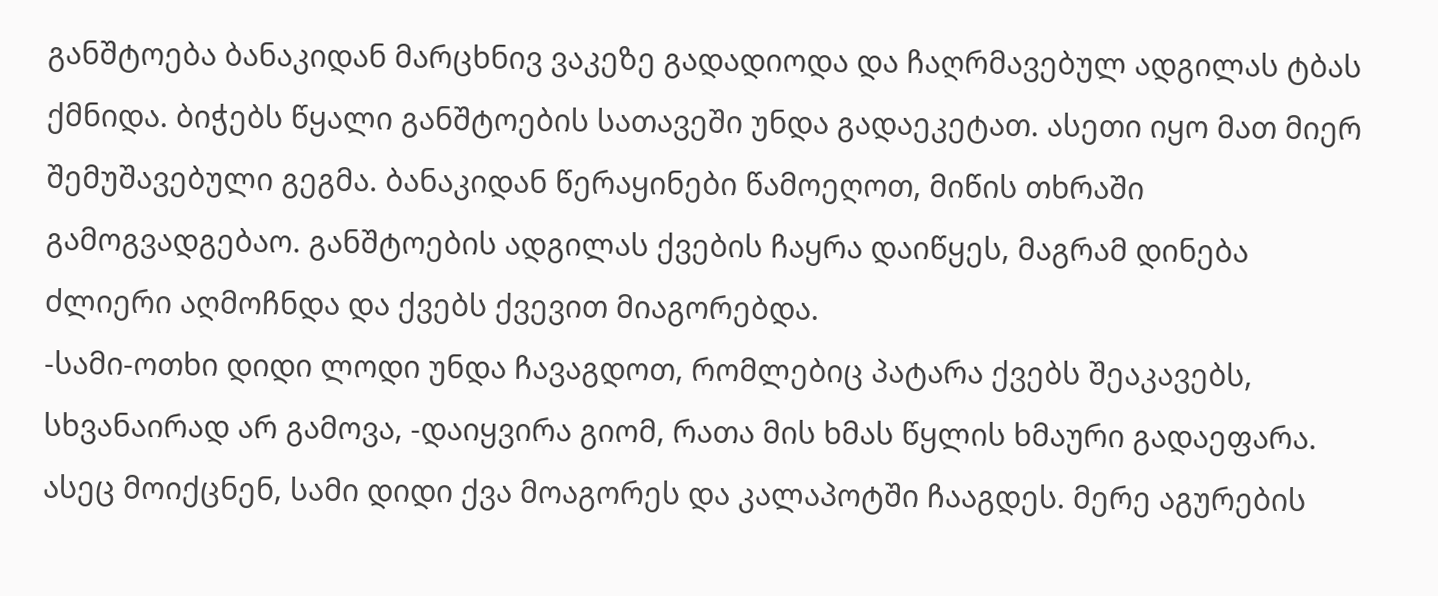განშტოება ბანაკიდან მარცხნივ ვაკეზე გადადიოდა და ჩაღრმავებულ ადგილას ტბას ქმნიდა. ბიჭებს წყალი განშტოების სათავეში უნდა გადაეკეტათ. ასეთი იყო მათ მიერ შემუშავებული გეგმა. ბანაკიდან წერაყინები წამოეღოთ, მიწის თხრაში გამოგვადგებაო. განშტოების ადგილას ქვების ჩაყრა დაიწყეს, მაგრამ დინება ძლიერი აღმოჩნდა და ქვებს ქვევით მიაგორებდა.
-სამი-ოთხი დიდი ლოდი უნდა ჩავაგდოთ, რომლებიც პატარა ქვებს შეაკავებს, სხვანაირად არ გამოვა, -დაიყვირა გიომ, რათა მის ხმას წყლის ხმაური გადაეფარა.
ასეც მოიქცნენ, სამი დიდი ქვა მოაგორეს და კალაპოტში ჩააგდეს. მერე აგურების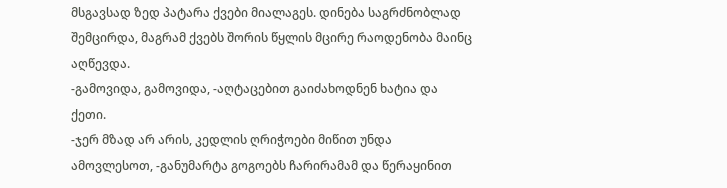მსგავსად ზედ პატარა ქვები მიალაგეს. დინება საგრძნობლად შემცირდა, მაგრამ ქვებს შორის წყლის მცირე რაოდენობა მაინც აღწევდა.
-გამოვიდა, გამოვიდა, -აღტაცებით გაიძახოდნენ ხატია და ქეთი.
-ჯერ მზად არ არის, კედლის ღრიჭოები მიწით უნდა ამოვლესოთ, -განუმარტა გოგოებს ჩარირამამ და წერაყინით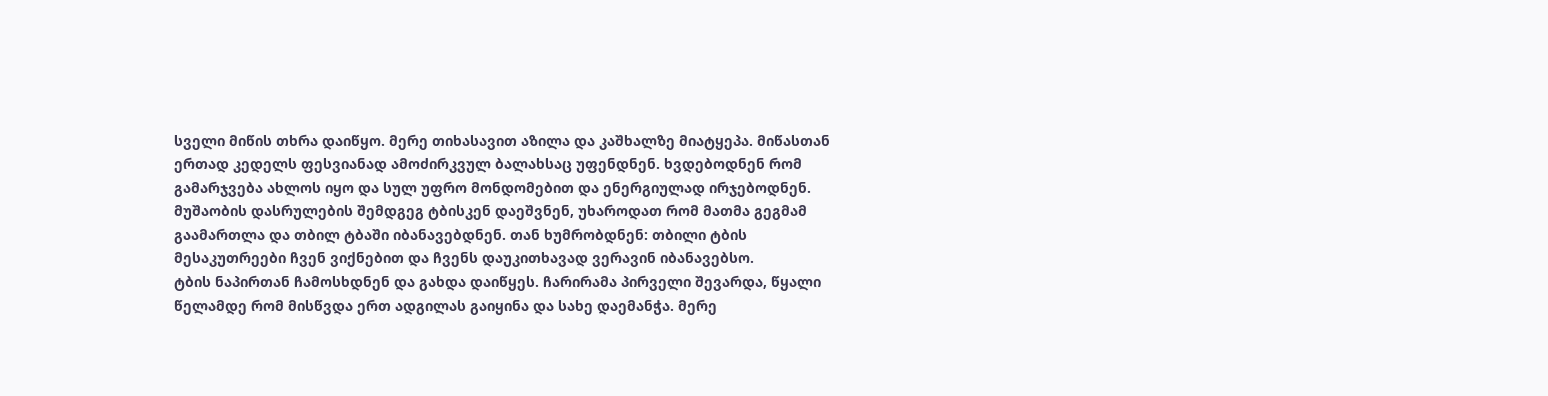სველი მიწის თხრა დაიწყო. მერე თიხასავით აზილა და კაშხალზე მიატყეპა. მიწასთან ერთად კედელს ფესვიანად ამოძირკვულ ბალახსაც უფენდნენ. ხვდებოდნენ რომ გამარჯვება ახლოს იყო და სულ უფრო მონდომებით და ენერგიულად ირჯებოდნენ.
მუშაობის დასრულების შემდგეგ ტბისკენ დაეშვნენ, უხაროდათ რომ მათმა გეგმამ გაამართლა და თბილ ტბაში იბანავებდნენ. თან ხუმრობდნენ: თბილი ტბის მესაკუთრეები ჩვენ ვიქნებით და ჩვენს დაუკითხავად ვერავინ იბანავებსო.
ტბის ნაპირთან ჩამოსხდნენ და გახდა დაიწყეს. ჩარირამა პირველი შევარდა, წყალი წელამდე რომ მისწვდა ერთ ადგილას გაიყინა და სახე დაემანჭა. მერე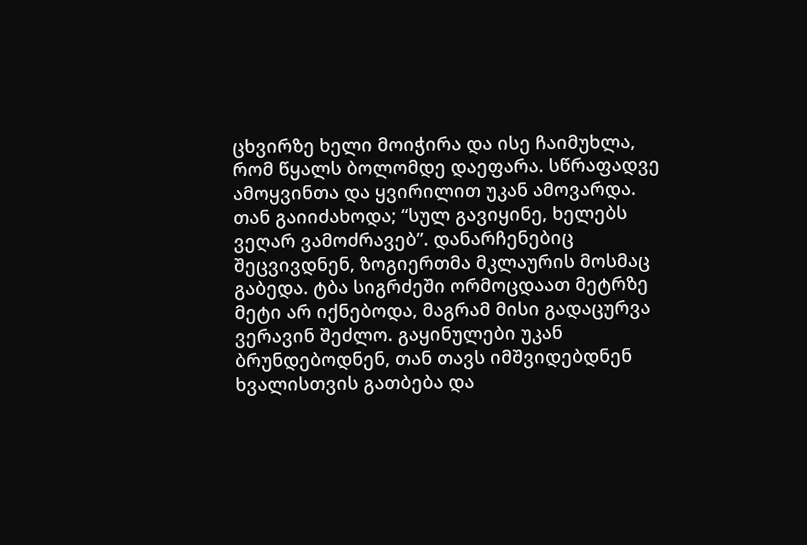ცხვირზე ხელი მოიჭირა და ისე ჩაიმუხლა, რომ წყალს ბოლომდე დაეფარა. სწრაფადვე ამოყვინთა და ყვირილით უკან ამოვარდა. თან გაიიძახოდა; “სულ გავიყინე, ხელებს ვეღარ ვამოძრავებ”. დანარჩენებიც შეცვივდნენ, ზოგიერთმა მკლაურის მოსმაც გაბედა. ტბა სიგრძეში ორმოცდაათ მეტრზე მეტი არ იქნებოდა, მაგრამ მისი გადაცურვა ვერავინ შეძლო. გაყინულები უკან ბრუნდებოდნენ, თან თავს იმშვიდებდნენ ხვალისთვის გათბება და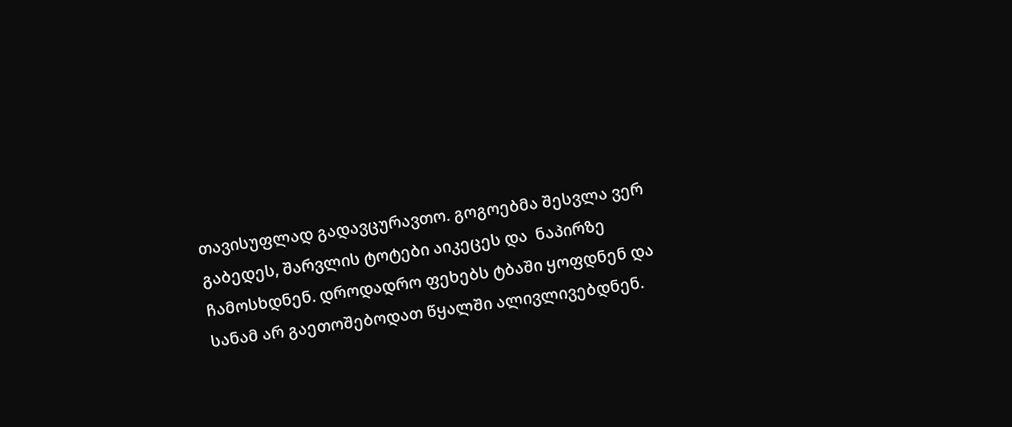თავისუფლად გადავცურავთო. გოგოებმა შესვლა ვერ გაბედეს, შარვლის ტოტები აიკეცეს და  ნაპირზე ჩამოსხდნენ. დროდადრო ფეხებს ტბაში ყოფდნენ და სანამ არ გაეთოშებოდათ წყალში ალივლივებდნენ.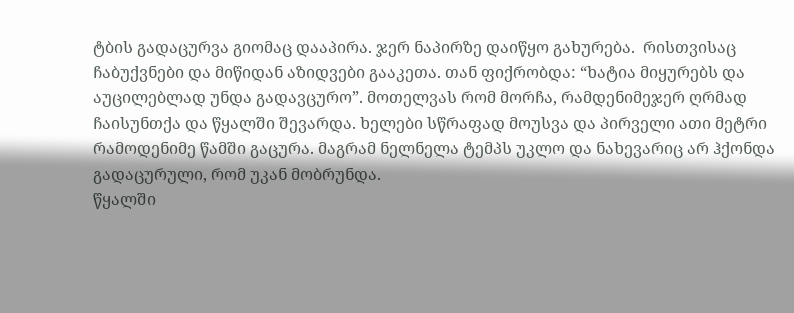ტბის გადაცურვა გიომაც დააპირა. ჯერ ნაპირზე დაიწყო გახურება.  რისთვისაც ჩაბუქვნები და მიწიდან აზიდვები გააკეთა. თან ფიქრობდა: “ხატია მიყურებს და აუცილებლად უნდა გადავცურო”. მოთელვას რომ მორჩა, რამდენიმეჯერ ღრმად ჩაისუნთქა და წყალში შევარდა. ხელები სწრაფად მოუსვა და პირველი ათი მეტრი რამოდენიმე წამში გაცურა. მაგრამ ნელნელა ტემპს უკლო და ნახევარიც არ ჰქონდა გადაცურული, რომ უკან მობრუნდა.
წყალში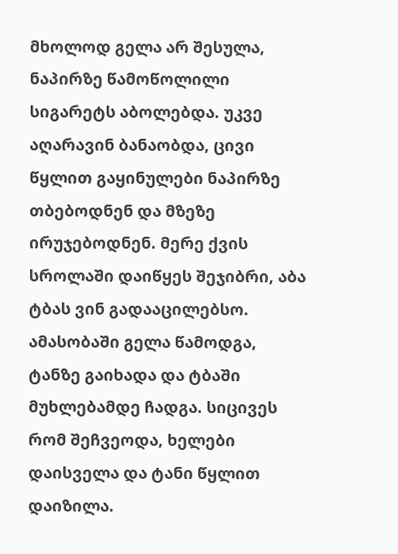მხოლოდ გელა არ შესულა, ნაპირზე წამოწოლილი სიგარეტს აბოლებდა. უკვე აღარავინ ბანაობდა, ცივი წყლით გაყინულები ნაპირზე თბებოდნენ და მზეზე ირუჯებოდნენ. მერე ქვის სროლაში დაიწყეს შეჯიბრი, აბა ტბას ვინ გადააცილებსო.
ამასობაში გელა წამოდგა, ტანზე გაიხადა და ტბაში მუხლებამდე ჩადგა. სიცივეს რომ შეჩვეოდა, ხელები დაისველა და ტანი წყლით დაიზილა.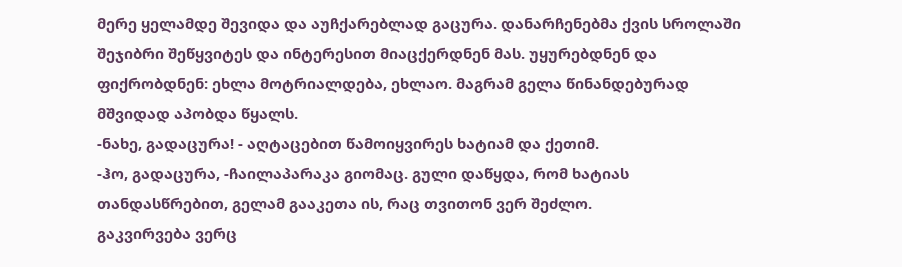მერე ყელამდე შევიდა და აუჩქარებლად გაცურა. დანარჩენებმა ქვის სროლაში შეჯიბრი შეწყვიტეს და ინტერესით მიაცქერდნენ მას. უყურებდნენ და ფიქრობდნენ: ეხლა მოტრიალდება, ეხლაო. მაგრამ გელა წინანდებურად მშვიდად აპობდა წყალს.
-ნახე, გადაცურა! - აღტაცებით წამოიყვირეს ხატიამ და ქეთიმ.
-ჰო, გადაცურა, -ჩაილაპარაკა გიომაც. გული დაწყდა, რომ ხატიას თანდასწრებით, გელამ გააკეთა ის, რაც თვითონ ვერ შეძლო.
გაკვირვება ვერც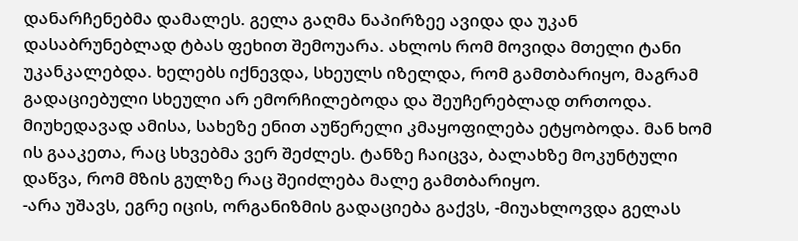დანარჩენებმა დამალეს. გელა გაღმა ნაპირზეე ავიდა და უკან დასაბრუნებლად ტბას ფეხით შემოუარა. ახლოს რომ მოვიდა მთელი ტანი უკანკალებდა. ხელებს იქნევდა, სხეულს იზელდა, რომ გამთბარიყო, მაგრამ გადაციებული სხეული არ ემორჩილებოდა და შეუჩერებლად თრთოდა. მიუხედავად ამისა, სახეზე ენით აუწერელი კმაყოფილება ეტყობოდა. მან ხომ ის გააკეთა, რაც სხვებმა ვერ შეძლეს. ტანზე ჩაიცვა, ბალახზე მოკუნტული დაწვა, რომ მზის გულზე რაც შეიძლება მალე გამთბარიყო.
-არა უშავს, ეგრე იცის, ორგანიზმის გადაციება გაქვს, -მიუახლოვდა გელას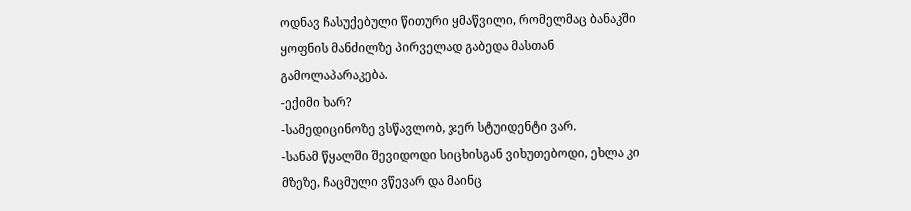ოდნავ ჩასუქებული წითური ყმაწვილი, რომელმაც ბანაკში ყოფნის მანძილზე პირველად გაბედა მასთან გამოლაპარაკება.
-ექიმი ხარ?
-სამედიცინოზე ვსწავლობ, ჯერ სტუიდენტი ვარ.
-სანამ წყალში შევიდოდი სიცხისგან ვიხუთებოდი, ეხლა კი მზეზე, ჩაცმული ვწევარ და მაინც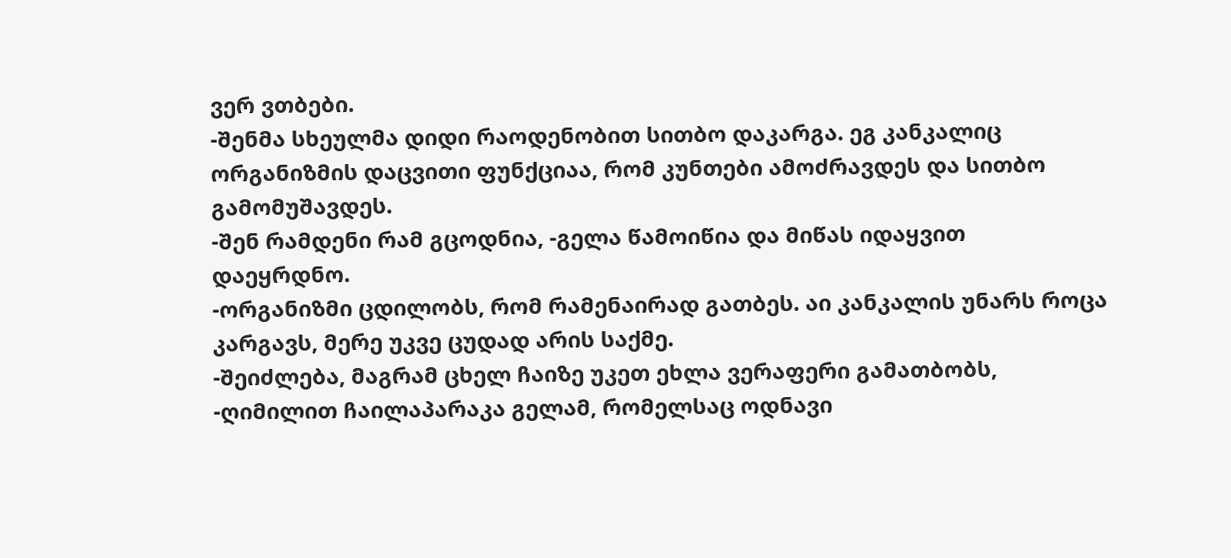ვერ ვთბები.
-შენმა სხეულმა დიდი რაოდენობით სითბო დაკარგა. ეგ კანკალიც ორგანიზმის დაცვითი ფუნქციაა, რომ კუნთები ამოძრავდეს და სითბო გამომუშავდეს.
-შენ რამდენი რამ გცოდნია, -გელა წამოიწია და მიწას იდაყვით დაეყრდნო.
-ორგანიზმი ცდილობს, რომ რამენაირად გათბეს. აი კანკალის უნარს როცა კარგავს, მერე უკვე ცუდად არის საქმე.
-შეიძლება, მაგრამ ცხელ ჩაიზე უკეთ ეხლა ვერაფერი გამათბობს, -ღიმილით ჩაილაპარაკა გელამ, რომელსაც ოდნავი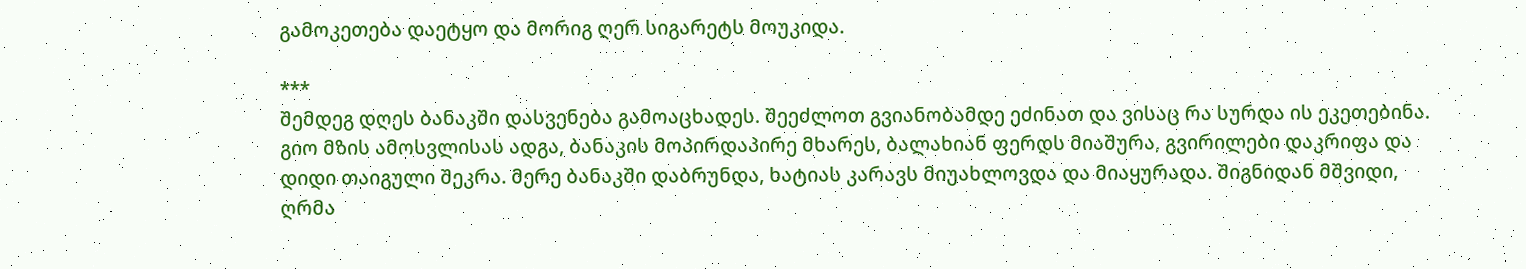გამოკეთება დაეტყო და მორიგ ღერ სიგარეტს მოუკიდა.

***
შემდეგ დღეს ბანაკში დასვენება გამოაცხადეს. შეეძლოთ გვიანობამდე ეძინათ და ვისაც რა სურდა ის ეკეთებინა. გიო მზის ამოსვლისას ადგა, ბანაკის მოპირდაპირე მხარეს, ბალახიან ფერდს მიაშურა, გვირილები დაკრიფა და დიდი თაიგული შეკრა. მერე ბანაკში დაბრუნდა, ხატიას კარავს მიუახლოვდა და მიაყურადა. შიგნიდან მშვიდი, ღრმა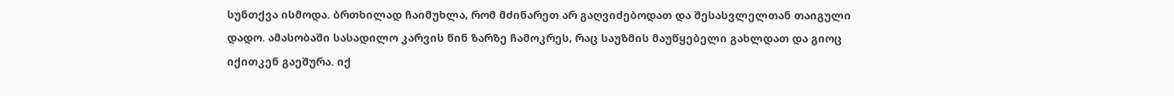სუნთქვა ისმოდა. ბრთხილად ჩაიმუხლა, რომ მძინარეთ არ გაღვიძებოდათ და შესასვლელთან თაიგული დადო. ამასობაში სასადილო კარვის წინ ზარზე ჩამოკრეს, რაც საუზმის მაუწყებელი გახლდათ და გიოც იქითკენ გაეშურა. იქ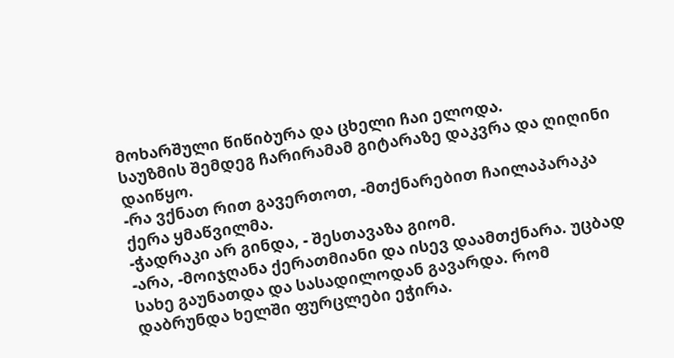მოხარშული წიწიბურა და ცხელი ჩაი ელოდა.
საუზმის შემდეგ ჩარირამამ გიტარაზე დაკვრა და ღიღინი დაიწყო.
-რა ვქნათ რით გავერთოთ, -მთქნარებით ჩაილაპარაკა ქერა ყმაწვილმა.
-ჭადრაკი არ გინდა, - შესთავაზა გიომ.
-არა, -მოიჯღანა ქერათმიანი და ისევ დაამთქნარა. უცბად სახე გაუნათდა და სასადილოდან გავარდა. რომ დაბრუნდა ხელში ფურცლები ეჭირა.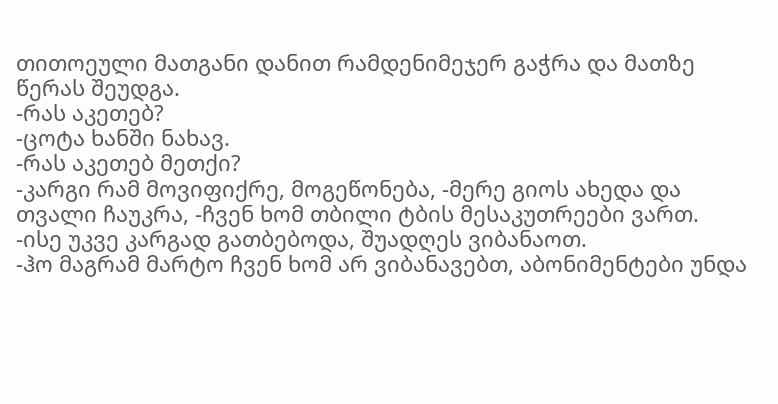თითოეული მათგანი დანით რამდენიმეჯერ გაჭრა და მათზე წერას შეუდგა.
-რას აკეთებ?
-ცოტა ხანში ნახავ.
-რას აკეთებ მეთქი?
-კარგი რამ მოვიფიქრე, მოგეწონება, -მერე გიოს ახედა და თვალი ჩაუკრა, -ჩვენ ხომ თბილი ტბის მესაკუთრეები ვართ.
-ისე უკვე კარგად გათბებოდა, შუადღეს ვიბანაოთ.
-ჰო მაგრამ მარტო ჩვენ ხომ არ ვიბანავებთ, აბონიმენტები უნდა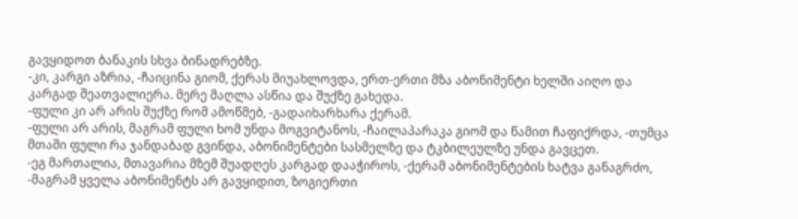გავყიდოთ ბანაკის სხვა ბინადრებზე.
-კი, კარგი აზრია, -ჩაიცინა გიომ, ქერას მიუახლოვდა, ერთ-ერთი მზა აბონიმენტი ხელში აიღო და კარგად შეათვალიერა. მერე მაღლა ასწია და შუქზე გახედა.
-ფული კი არ არის შუქზე რომ ამოწმებ, -გადაიხარხარა ქერამ.
-ფული არ არის, მაგრამ ფული ხომ უნდა მოგვიტანოს, -ჩაილაპარაკა გიომ და წამით ჩაფიქრდა, -თუმცა მთაში ფული რა ჯანდაბად გვინდა, აბონიმენტები სასმელზე და ტკბილეულზე უნდა გავცეთ.
-ეგ მართალია, მთავარია მზემ შუადღეს კარგად დააჭიროს, -ქერამ აბონიმენტების ხატვა განაგრძო, -მაგრამ ყველა აბონიმენტს არ გავყიდით, ზოგიერთი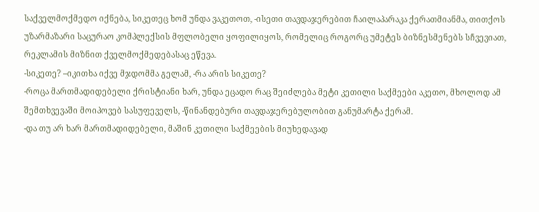საქველმოქმედო იქნება, სიკეთეც ხომ უნდა ვაკეთოთ, -ისეთი თავდაჯერებით ჩაილაპარაკა ქერათმიანმა, თითქოს უზარმაზარი საცურაო კომპლექსის მფლობელი ყოფილიყოს, რომელიც როგორც უმეტეს ბიზნესმენებს სჩვევიათ, რეკლამის მიზნით ქველმოქმედებასაც ეწევა.
-სიკეთე? –იკითხა იქვე მჯდომმა გელამ, -რა არის სიკეთე?
-როცა მართმადიდებელი ქრისტიანი ხარ, უნდა ეცადო რაც შეიძლება მეტი კეთილი საქმეები აკეთო, მხოლოდ ამ შემთხვევაში მოიპოვებ სასუფეველს, -წინანდებური თავდაჯერებულობით განუმარტა ქერამ.
-და თუ არ ხარ მართმადიდებელი, მაშინ კეთილი საქმეების მიუხედავად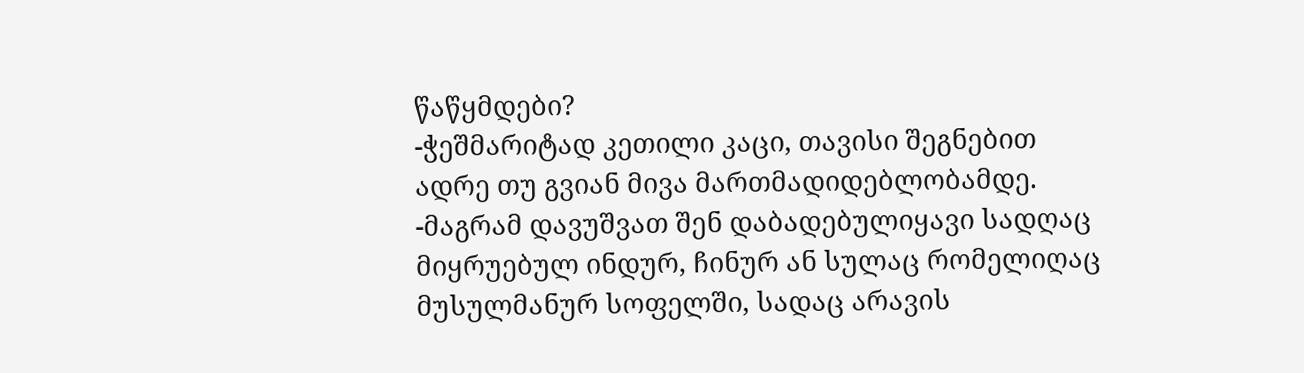წაწყმდები?
-ჭეშმარიტად კეთილი კაცი, თავისი შეგნებით ადრე თუ გვიან მივა მართმადიდებლობამდე.
-მაგრამ დავუშვათ შენ დაბადებულიყავი სადღაც მიყრუებულ ინდურ, ჩინურ ან სულაც რომელიღაც მუსულმანურ სოფელში, სადაც არავის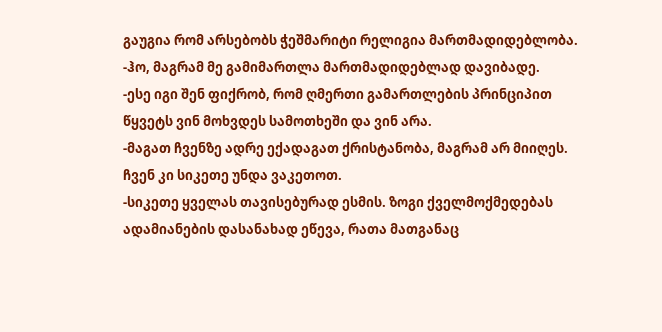გაუგია რომ არსებობს ჭეშმარიტი რელიგია მართმადიდებლობა.
-ჰო, მაგრამ მე გამიმართლა მართმადიდებლად დავიბადე.
-ესე იგი შენ ფიქრობ, რომ ღმერთი გამართლების პრინციპით წყვეტს ვინ მოხვდეს სამოთხეში და ვინ არა.
-მაგათ ჩვენზე ადრე ექადაგათ ქრისტანობა, მაგრამ არ მიიღეს. ჩვენ კი სიკეთე უნდა ვაკეთოთ.
-სიკეთე ყველას თავისებურად ესმის. ზოგი ქველმოქმედებას ადამიანების დასანახად ეწევა, რათა მათგანაც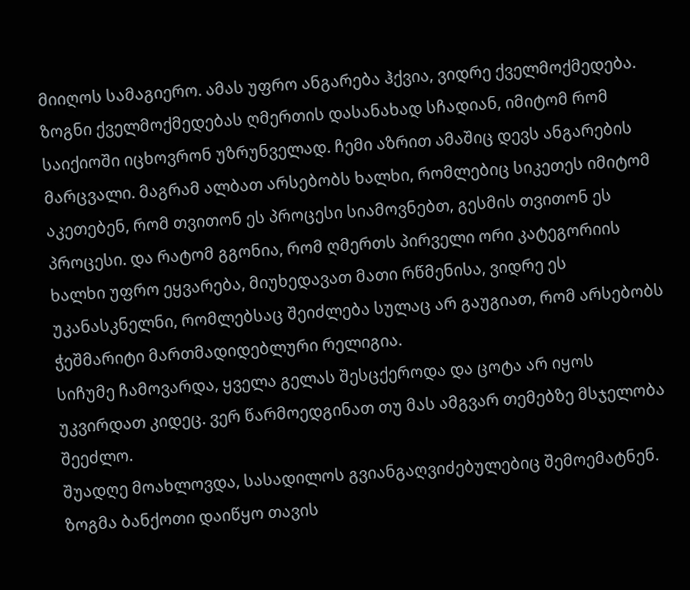მიიღოს სამაგიერო. ამას უფრო ანგარება ჰქვია, ვიდრე ქველმოქმედება. ზოგნი ქველმოქმედებას ღმერთის დასანახად სჩადიან, იმიტომ რომ საიქიოში იცხოვრონ უზრუნველად. ჩემი აზრით ამაშიც დევს ანგარების მარცვალი. მაგრამ ალბათ არსებობს ხალხი, რომლებიც სიკეთეს იმიტომ აკეთებენ, რომ თვითონ ეს პროცესი სიამოვნებთ, გესმის თვითონ ეს პროცესი. და რატომ გგონია, რომ ღმერთს პირველი ორი კატეგორიის ხალხი უფრო ეყვარება, მიუხედავათ მათი რწმენისა, ვიდრე ეს უკანასკნელნი, რომლებსაც შეიძლება სულაც არ გაუგიათ, რომ არსებობს ჭეშმარიტი მართმადიდებლური რელიგია.
სიჩუმე ჩამოვარდა, ყველა გელას შესცქეროდა და ცოტა არ იყოს უკვირდათ კიდეც. ვერ წარმოედგინათ თუ მას ამგვარ თემებზე მსჯელობა შეეძლო.
შუადღე მოახლოვდა, სასადილოს გვიანგაღვიძებულებიც შემოემატნენ. ზოგმა ბანქოთი დაიწყო თავის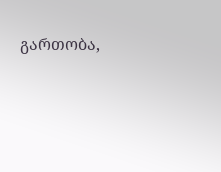გართობა,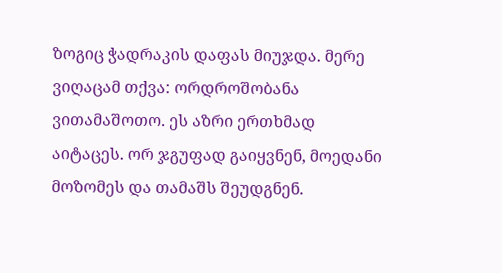ზოგიც ჭადრაკის დაფას მიუჯდა. მერე ვიღაცამ თქვა: ორდროშობანა ვითამაშოთო. ეს აზრი ერთხმად აიტაცეს. ორ ჯგუფად გაიყვნენ, მოედანი მოზომეს და თამაშს შეუდგნენ.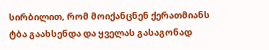სირბილით, რომ მოიქანცნენ ქერათმიანს ტბა გაახსენდა და ყველას გასაგონად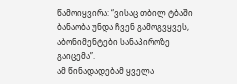წამოიყვირა: “ვისაც თბილ ტბაში ბანაობა უნდა ჩვენ გამოგვყვეს, აბონიმენტები სანაპიროზე გაიცემა”.
ამ წინადადებამ ყველა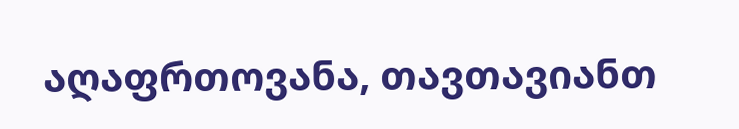აღაფრთოვანა, თავთავიანთ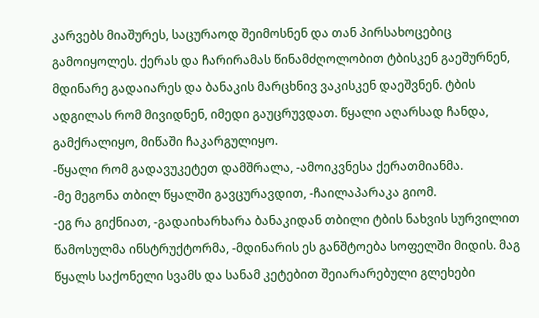კარვებს მიაშურეს, საცურაოდ შეიმოსნენ და თან პირსახოცებიც გამოიყოლეს. ქერას და ჩარირამას წინამძღოლობით ტბისკენ გაეშურნენ, მდინარე გადაიარეს და ბანაკის მარცხნივ ვაკისკენ დაეშვნენ. ტბის ადგილას რომ მივიდნენ, იმედი გაუცრუვდათ. წყალი აღარსად ჩანდა, გამქრალიყო, მიწაში ჩაკარგულიყო.
-წყალი რომ გადავუკეტეთ დამშრალა, -ამოიკვნესა ქერათმიანმა.
-მე მეგონა თბილ წყალში გავცურავდით, -ჩაილაპარაკა გიომ.
-ეგ რა გიქნიათ, -გადაიხარხარა ბანაკიდან თბილი ტბის ნახვის სურვილით წამოსულმა ინსტრუქტორმა, -მდინარის ეს განშტოება სოფელში მიდის. მაგ წყალს საქონელი სვამს და სანამ კეტებით შეიარარებული გლეხები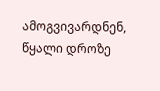ამოგვივარდნენ, წყალი დროზე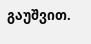გაუშვით.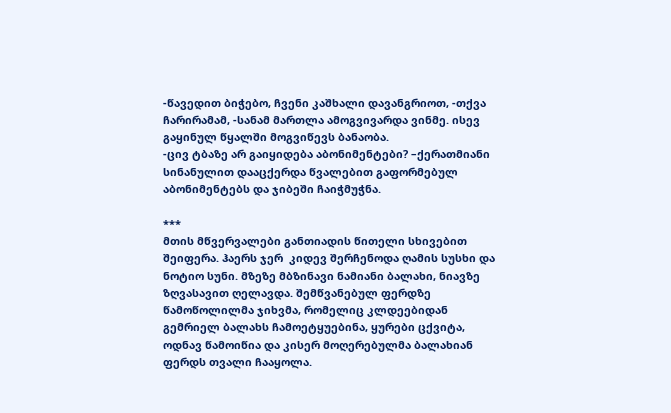-წავედით ბიჭებო, ჩვენი კაშხალი დავანგრიოთ, -თქვა ჩარირამამ, -სანამ მართლა ამოგვივარდა ვინმე. ისევ გაყინულ წყალში მოგვიწევს ბანაობა.
-ცივ ტბაზე არ გაიყიდება აბონიმენტები? –ქერათმიანი სინანულით დააცქერდა წვალებით გაფორმებულ აბონიმენტებს და ჯიბეში ჩაიჭმუჭნა.

***
მთის მწვერვალები განთიადის წითელი სხივებით შეიფერა. ჰაერს ჯერ  კიდევ შერჩენოდა ღამის სუსხი და ნოტიო სუნი. მზეზე მბზინავი ნამიანი ბალახი, ნიავზე ზღვასავით ღელავდა. შემწვანებულ ფერდზე წამოწოლილმა ჯიხვმა, რომელიც კლდეებიდან გემრიელ ბალახს ჩამოეტყუებინა, ყურები ცქვიტა, ოდნავ წამოიწია და კისერ მოღერებულმა ბალახიან ფერდს თვალი ჩააყოლა.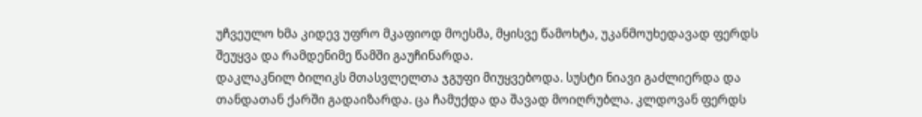უჩვეულო ხმა კიდევ უფრო მკაფიოდ მოესმა, მყისვე წამოხტა, უკანმოუხედავად ფერდს შეუყვა და რამდენიმე წამში გაუჩინარდა.
დაკლაკნილ ბილიკს მთასვლელთა ჯგუფი მიუყვებოდა. სუსტი ნიავი გაძლიერდა და თანდათან ქარში გადაიზარდა. ცა ჩამუქდა და შავად მოიღრუბლა. კლდოვან ფერდს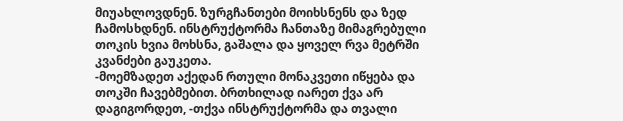მიუახლოვდნენ. ზურგჩანთები მოიხსნენს და ზედ ჩამოსხდნენ. ინსტრუქტორმა ჩანთაზე მიმაგრებული თოკის ხვია მოხსნა, გაშალა და ყოველ რვა მეტრში კვანძები გაუკეთა.
-მოემზადეთ აქედან რთული მონაკვეთი იწყება და თოკში ჩავებმებით. ბრთხილად იარეთ ქვა არ დაგიგორდეთ, -თქვა ინსტრუქტორმა და თვალი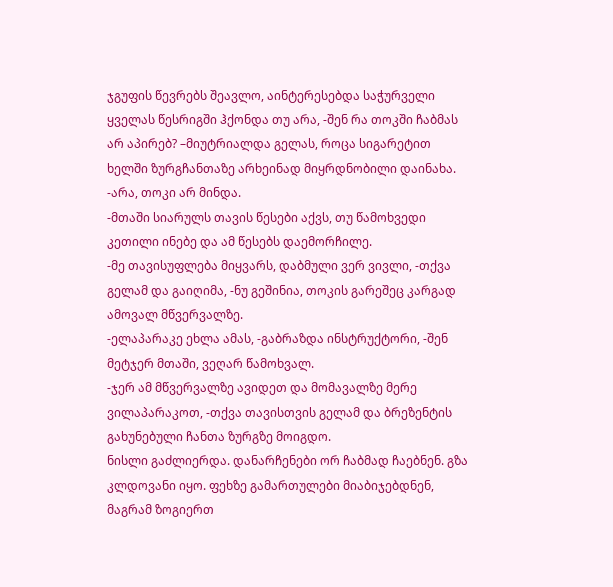ჯგუფის წევრებს შეავლო, აინტერესებდა საჭურველი ყველას წესრიგში ჰქონდა თუ არა, -შენ რა თოკში ჩაბმას არ აპირებ? –მიუტრიალდა გელას, როცა სიგარეტით ხელში ზურგჩანთაზე არხეინად მიყრდნობილი დაინახა.
-არა, თოკი არ მინდა.
-მთაში სიარულს თავის წესები აქვს, თუ წამოხვედი კეთილი ინებე და ამ წესებს დაემორჩილე.
-მე თავისუფლება მიყვარს, დაბმული ვერ ვივლი, -თქვა გელამ და გაიღიმა, -ნუ გეშინია, თოკის გარეშეც კარგად ამოვალ მწვერვალზე.
-ელაპარაკე ეხლა ამას, -გაბრაზდა ინსტრუქტორი, -შენ მეტჯერ მთაში, ვეღარ წამოხვალ.
-ჯერ ამ მწვერვალზე ავიდეთ და მომავალზე მერე ვილაპარაკოთ, -თქვა თავისთვის გელამ და ბრეზენტის გახუნებული ჩანთა ზურგზე მოიგდო.
ნისლი გაძლიერდა. დანარჩენები ორ ჩაბმად ჩაებნენ. გზა კლდოვანი იყო. ფეხზე გამართულები მიაბიჯებდნენ, მაგრამ ზოგიერთ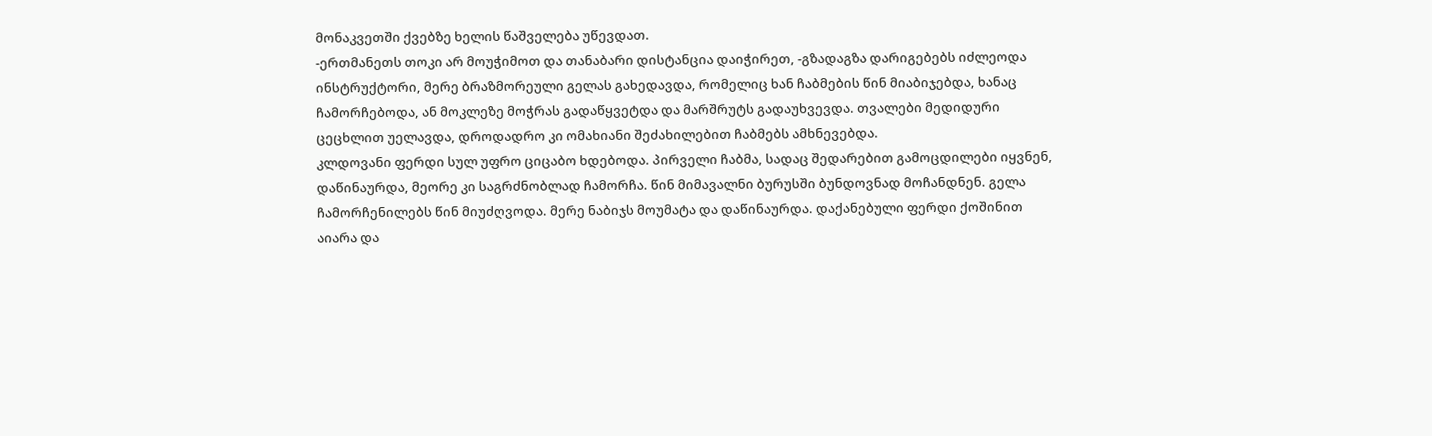მონაკვეთში ქვებზე ხელის წაშველება უწევდათ.
-ერთმანეთს თოკი არ მოუჭიმოთ და თანაბარი დისტანცია დაიჭირეთ, -გზადაგზა დარიგებებს იძლეოდა ინსტრუქტორი, მერე ბრაზმორეული გელას გახედავდა, რომელიც ხან ჩაბმების წინ მიაბიჯებდა, ხანაც ჩამორჩებოდა, ან მოკლეზე მოჭრას გადაწყვეტდა და მარშრუტს გადაუხვევდა. თვალები მედიდური ცეცხლით უელავდა, დროდადრო კი ომახიანი შეძახილებით ჩაბმებს ამხნევებდა.
კლდოვანი ფერდი სულ უფრო ციცაბო ხდებოდა. პირველი ჩაბმა, სადაც შედარებით გამოცდილები იყვნენ, დაწინაურდა, მეორე კი საგრძნობლად ჩამორჩა. წინ მიმავალნი ბურუსში ბუნდოვნად მოჩანდნენ. გელა ჩამორჩენილებს წინ მიუძღვოდა. მერე ნაბიჯს მოუმატა და დაწინაურდა. დაქანებული ფერდი ქოშინით აიარა და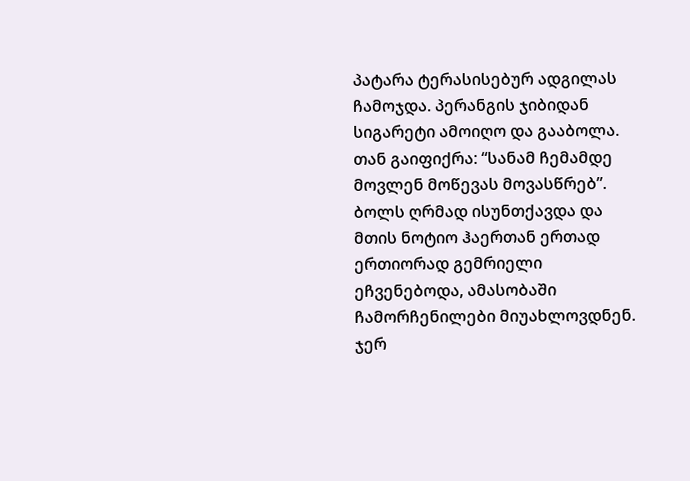პატარა ტერასისებურ ადგილას ჩამოჯდა. პერანგის ჯიბიდან სიგარეტი ამოიღო და გააბოლა. თან გაიფიქრა: “სანამ ჩემამდე მოვლენ მოწევას მოვასწრებ”. ბოლს ღრმად ისუნთქავდა და მთის ნოტიო ჰაერთან ერთად ერთიორად გემრიელი ეჩვენებოდა, ამასობაში ჩამორჩენილები მიუახლოვდნენ. ჯერ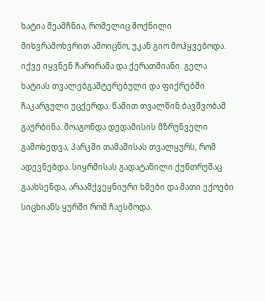ხატია შეამჩნია, რომელიც მოქნილი მიხვრამოხვრით ამოიცნო, უკან გიო მოჰყვებოდა. იქვე იყვნენ ჩარირამა და ქერათმიანი. გელა ხატიას თვალებგაშტერებული და ფიქრებში ჩაკარგული უცქერდა. წამით თვალწინ ბავშვობამ გაურბინა. მოაგონდა დედამისის მზრუნველი გამოხედვა, პარკში თამაშისას თვალყურს, რომ ადევნებდა. სიყრმისას გადატანილი ქუნთრუშაც გაახსენდა, არაამქვეყნიური ხმები და მათი ექოები სიცხიანს ყურში რომ ჩაესმოდა.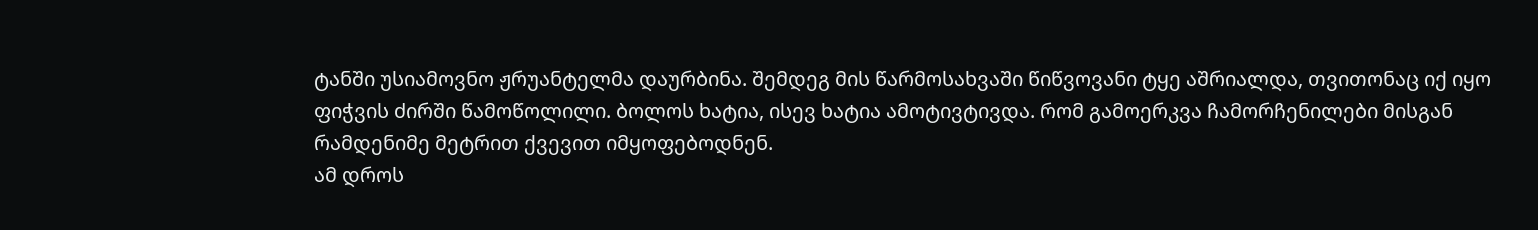ტანში უსიამოვნო ჟრუანტელმა დაურბინა. შემდეგ მის წარმოსახვაში წიწვოვანი ტყე აშრიალდა, თვითონაც იქ იყო ფიჭვის ძირში წამოწოლილი. ბოლოს ხატია, ისევ ხატია ამოტივტივდა. რომ გამოერკვა ჩამორჩენილები მისგან რამდენიმე მეტრით ქვევით იმყოფებოდნენ.
ამ დროს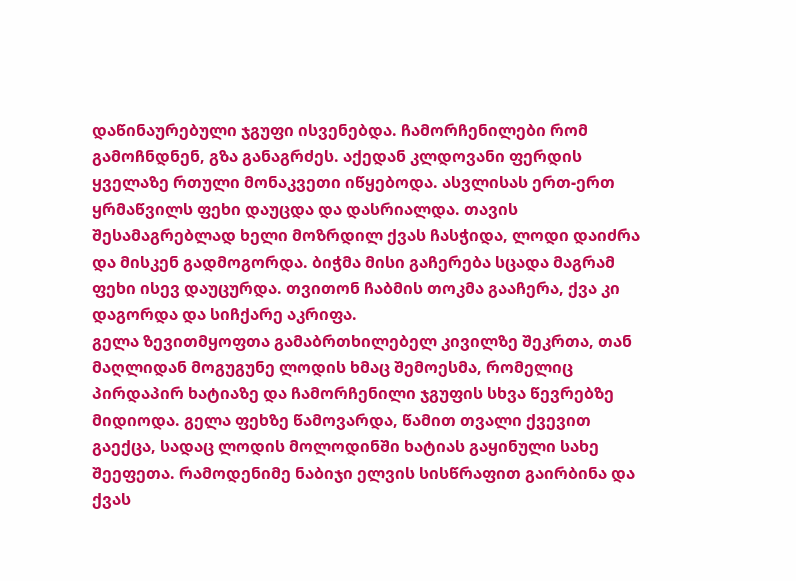დაწინაურებული ჯგუფი ისვენებდა. ჩამორჩენილები რომ გამოჩნდნენ, გზა განაგრძეს. აქედან კლდოვანი ფერდის ყველაზე რთული მონაკვეთი იწყებოდა. ასვლისას ერთ-ერთ ყრმაწვილს ფეხი დაუცდა და დასრიალდა. თავის შესამაგრებლად ხელი მოზრდილ ქვას ჩასჭიდა, ლოდი დაიძრა და მისკენ გადმოგორდა. ბიჭმა მისი გაჩერება სცადა მაგრამ ფეხი ისევ დაუცურდა. თვითონ ჩაბმის თოკმა გააჩერა, ქვა კი დაგორდა და სიჩქარე აკრიფა.
გელა ზევითმყოფთა გამაბრთხილებელ კივილზე შეკრთა, თან მაღლიდან მოგუგუნე ლოდის ხმაც შემოესმა, რომელიც პირდაპირ ხატიაზე და ჩამორჩენილი ჯგუფის სხვა წევრებზე მიდიოდა. გელა ფეხზე წამოვარდა, წამით თვალი ქვევით გაექცა, სადაც ლოდის მოლოდინში ხატიას გაყინული სახე შეეფეთა. რამოდენიმე ნაბიჯი ელვის სისწრაფით გაირბინა და ქვას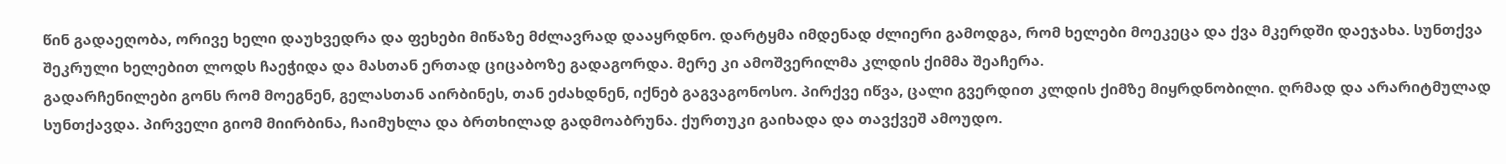წინ გადაეღობა, ორივე ხელი დაუხვედრა და ფეხები მიწაზე მძლავრად დააყრდნო. დარტყმა იმდენად ძლიერი გამოდგა, რომ ხელები მოეკეცა და ქვა მკერდში დაეჯახა. სუნთქვა შეკრული ხელებით ლოდს ჩაეჭიდა და მასთან ერთად ციცაბოზე გადაგორდა. მერე კი ამოშვერილმა კლდის ქიმმა შეაჩერა.
გადარჩენილები გონს რომ მოეგნენ, გელასთან აირბინეს, თან ეძახდნენ, იქნებ გაგვაგონოსო. პირქვე იწვა, ცალი გვერდით კლდის ქიმზე მიყრდნობილი. ღრმად და არარიტმულად სუნთქავდა. პირველი გიომ მიირბინა, ჩაიმუხლა და ბრთხილად გადმოაბრუნა. ქურთუკი გაიხადა და თავქვეშ ამოუდო.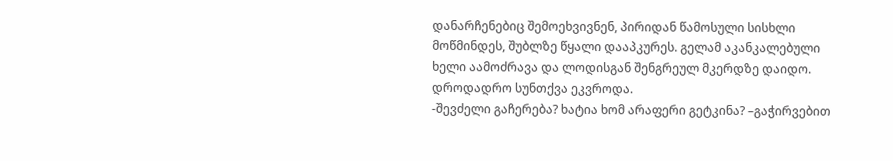დანარჩენებიც შემოეხვივნენ, პირიდან წამოსული სისხლი მოწმინდეს, შუბლზე წყალი დააპკურეს. გელამ აკანკალებული ხელი აამოძრავა და ლოდისგან შენგრეულ მკერდზე დაიდო. დროდადრო სუნთქვა ეკვროდა.
-შევძელი გაჩერება? ხატია ხომ არაფერი გეტკინა? –გაჭირვებით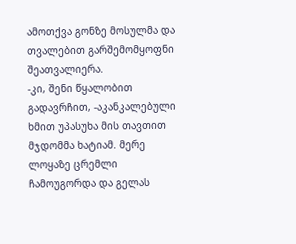ამოთქვა გონზე მოსულმა და თვალებით გარშემომყოფნი შეათვალიერა.
-კი, შენი წყალობით გადავრჩით, -აკანკალებული ხმით უპასუხა მის თავთით მჯდომმა ხატიამ. მერე ლოყაზე ცრემლი ჩამოუგორდა და გელას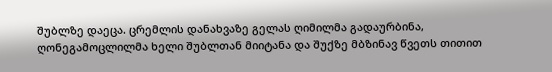შუბლზე დაეცა. ცრემლის დანახვაზე გელას ღიმილმა გადაურბინა, ღონეგამოცლილმა ხელი შუბლთან მიიტანა და შუქზე მბზინავ წვეთს თითით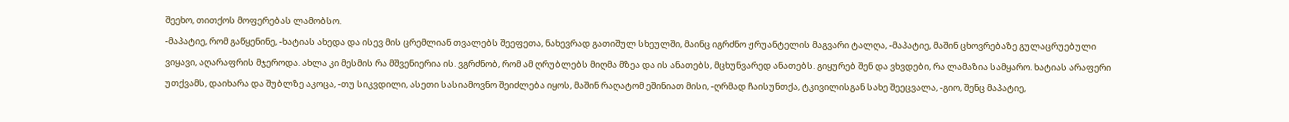შეეხო, თითქოს მოფერებას ლამობსო.
-მაპატიე, რომ გაწყენინე, -ხატიას ახედა და ისევ მის ცრემლიან თვალებს შეეფეთა, ნახევრად გათიშულ სხეულში, მაინც იგრძნო ჟრუანტელის მაგვარი ტალღა, -მაპატიე, მაშინ ცხოვრებაზე გულაცრუებული ვიყავი, აღარაფრის მჯეროდა. ახლა კი მესმის რა მშვენიერია ის. ვგრძნობ, რომ ამ ღრუბლებს მიღმა მზეა და ის ანათებს, მცხუნვარედ ანათებს. გიყურებ შენ და ვხვდები, რა ლამაზია სამყარო. ხატიას არაფერი უთქვამს, დაიხარა და შუბლზე აკოცა, -თუ სიკვდილი, ასეთი სასიამოვნო შეიძლება იყოს, მაშინ რაღატომ ეშინიათ მისი, -ღრმად ჩაისუნთქა, ტკივილისგან სახე შეეცვალა, -გიო, შენც მაპატიე,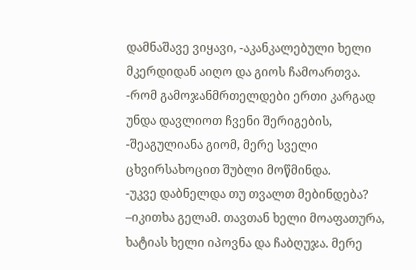დამნაშავე ვიყავი, -აკანკალებული ხელი მკერდიდან აიღო და გიოს ჩამოართვა.
-რომ გამოჯანმრთელდები ერთი კარგად უნდა დავლიოთ ჩვენი შერიგების, -შეაგულიანა გიომ, მერე სველი ცხვირსახოცით შუბლი მოწმინდა.
-უკვე დაბნელდა თუ თვალთ მებინდება? –იკითხა გელამ. თავთან ხელი მოაფათურა, ხატიას ხელი იპოვნა და ჩაბღუჯა. მერე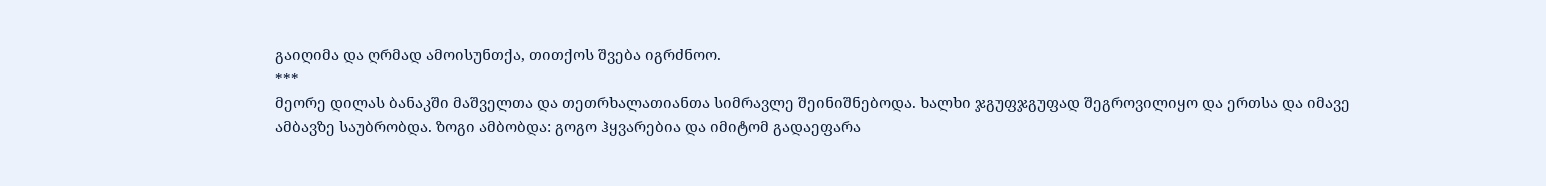გაიღიმა და ღრმად ამოისუნთქა, თითქოს შვება იგრძნოო.
***
მეორე დილას ბანაკში მაშველთა და თეთრხალათიანთა სიმრავლე შეინიშნებოდა. ხალხი ჯგუფჯგუფად შეგროვილიყო და ერთსა და იმავე ამბავზე საუბრობდა. ზოგი ამბობდა: გოგო ჰყვარებია და იმიტომ გადაეფარა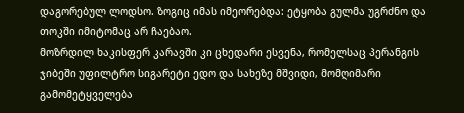დაგორებულ ლოდსო. ზოგიც იმას იმეორებდა: ეტყობა გულმა უგრძნო და თოკში იმიტომაც არ ჩაებაო.
მოზრდილ ხაკისფერ კარავში კი ცხედარი ესვენა, რომელსაც პერანგის ჯიბეში უფილტრო სიგარეტი ედო და სახეზე მშვიდი, მომღიმარი გამომეტყველება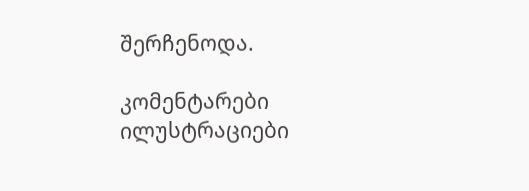შერჩენოდა.

კომენტარები ილუსტრაციები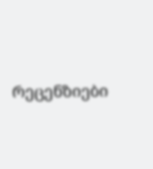რეცენზიები